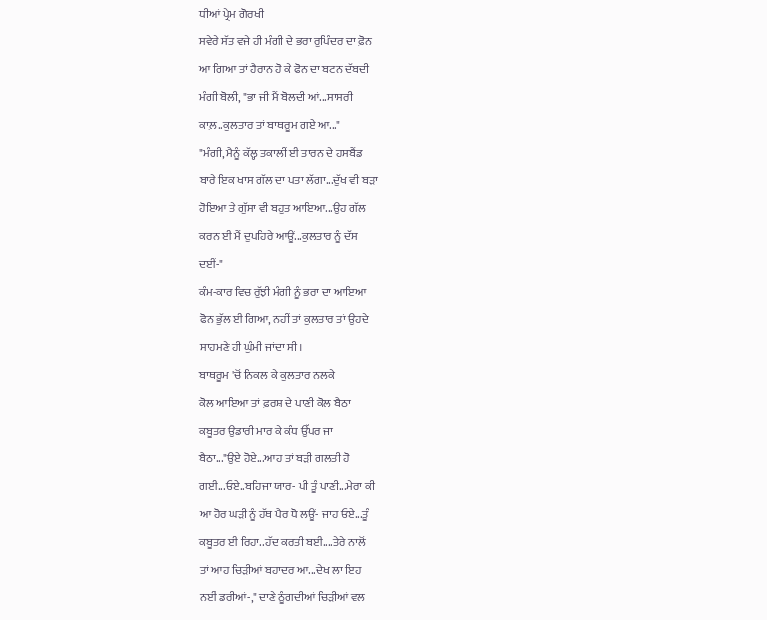ਧੀਆਂ ਪ੍ਰੇਮ ਗੋਰਖੀ
ਸਵੇਰੇ ਸੱਤ ਵਜੇ ਹੀ ਮੰਗੀ ਦੇ ਭਰਾ ਰੁਪਿੰਦਰ ਦਾ ਫ਼ੋਨ
ਆ ਗਿਆ ਤਾਂ ਹੈਰਾਨ ਹੋ ਕੇ ਫੋਨ ਦਾ ਬਟਨ ਦੱਬਦੀ
ਮੰਗੀ ਬੋਲੀ, "ਭਾ ਜੀ ਮੈਂ ਬੋਲਦੀ ਆਂ...ਸਾਸਰੀ
ਕਾਲ਼..ਕੁਲਤਾਰ ਤਾਂ ਬਾਥਰੂਮ ਗਏ ਆ..."
"ਮੰਗੀ, ਮੈਨੂੰ ਕੱਲ੍ਹ ਤਕਾਲੀਂ ਈ ਤਾਰਨ ਦੇ ਹਸਬੈਂਡ
ਬਾਰੇ ਇਕ ਖਾਸ ਗੱਲ ਦਾ ਪਤਾ ਲੱਗਾ...ਦੁੱਖ ਵੀ ਬੜਾ
ਹੋਇਆ ਤੇ ਗੁੱਸਾ ਵੀ ਬਹੁਤ ਆਇਆ...ਉਹ ਗੱਲ
ਕਰਨ ਈ ਮੈਂ ਦੁਪਹਿਰੇ ਆਊਂ...ਕੁਲਤਾਰ ਨੂੰ ਦੱਸ
ਦਈਂ-"
ਕੰਮ-ਕਾਰ ਵਿਚ ਰੁੱਝੀ ਮੰਗੀ ਨੂੰ ਭਰਾ ਦਾ ਆਇਆ
ਫੋਨ ਭੁੱਲ ਈ ਗਿਆ, ਨਹੀਂ ਤਾਂ ਕੁਲਤਾਰ ਤਾਂ ਉਹਦੇ
ਸਾਹਮਣੇ ਹੀ ਘੁੰਮੀ ਜਾਂਦਾ ਸੀ।
ਬਾਥਰੂਮ 'ਚੋਂ ਨਿਕਲ ਕੇ ਕੁਲਤਾਰ ਨਲਕੇ
ਕੋਲ ਆਇਆ ਤਾਂ ਫ਼ਰਸ਼ ਦੇ ਪਾਣੀ ਕੋਲ ਬੈਠਾ
ਕਬੂਤਰ ਉਡਾਰੀ ਮਾਰ ਕੇ ਕੰਧ ਉੱਪਰ ਜਾ
ਬੈਠਾ..."ਉਏ ਹੋਏ...ਆਹ ਤਾਂ ਬੜੀ ਗਲਤੀ ਹੋ
ਗਈ...ਓਏ..ਬਹਿਜਾ ਯਾਰ- ਪੀ ਤੂੰ ਪਾਣੀ...ਮੇਰਾ ਕੀ
ਆ ਹੋਰ ਘੜੀ ਨੂੰ ਹੱਥ ਪੈਰ ਧੋ ਲਊਂ- ਜਾਹ ਓਏ...ਤੂੰ
ਕਬੂਤਰ ਈ ਰਿਹਾ..ਹੱਦ ਕਰਤੀ ਬਈ....ਤੇਰੇ ਨਾਲੋਂ
ਤਾਂ ਆਹ ਚਿੜੀਆਂ ਬਹਾਦਰ ਆ...ਦੇਖ ਲਾ ਇਹ
ਨਈਂ ਡਰੀਆਂ-," ਦਾਣੇ ਠੂੰਗਦੀਆਂ ਚਿੜੀਆਂ ਵਲ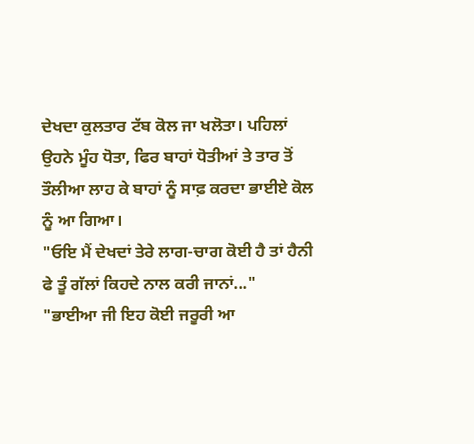ਦੇਖਦਾ ਕੁਲਤਾਰ ਟੱਬ ਕੋਲ ਜਾ ਖਲੋਤਾ। ਪਹਿਲਾਂ
ਉਹਨੇ ਮੂੰਹ ਧੋਤਾ, ਫਿਰ ਬਾਹਾਂ ਧੋਤੀਆਂ ਤੇ ਤਾਰ ਤੋਂ
ਤੌਲੀਆ ਲਾਹ ਕੇ ਬਾਹਾਂ ਨੂੰ ਸਾਫ਼ ਕਰਦਾ ਭਾਈਏ ਕੋਲ
ਨੂੰ ਆ ਗਿਆ।
"ਓਇ ਮੈਂ ਦੇਖਦਾਂ ਤੇਰੇ ਲਾਗ-ਚਾਗ ਕੋਈ ਹੈ ਤਾਂ ਹੈਨੀ
ਫੇ ਤੂੰ ਗੱਲਾਂ ਕਿਹਦੇ ਨਾਲ ਕਰੀ ਜਾਨਾਂ..."
"ਭਾਈਆ ਜੀ ਇਹ ਕੋਈ ਜਰੂਰੀ ਆ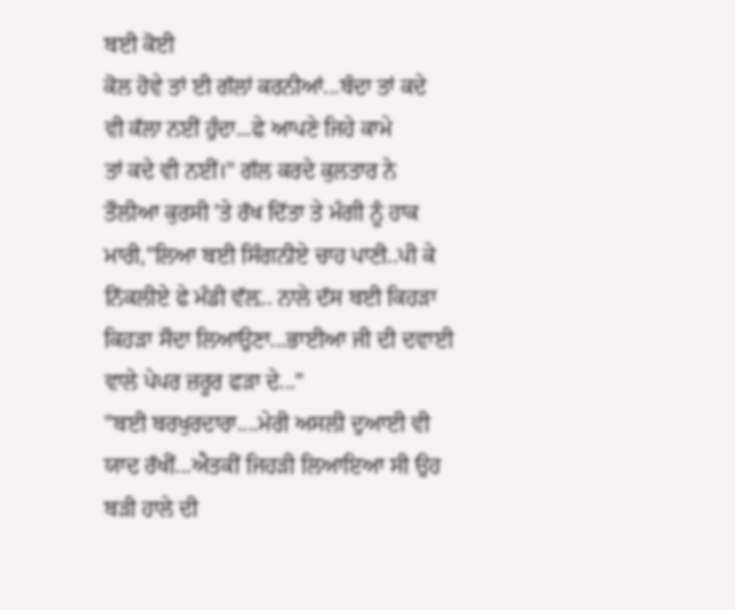ਬਈ ਕੋਈ
ਕੋਲ ਹੋਵੇ ਤਾਂ ਈ ਗੱਲਾਂ ਕਰਨੀਆਂ...ਬੰਦਾ ਤਾਂ ਕਦੇ
ਵੀ ਕੱਲਾ ਨਈਂ ਹੁੰਦਾ...ਫੇ ਆਪਣੇ ਜਿਹੇ ਕਾਮੇ
ਤਾਂ ਕਦੇ ਵੀ ਨਈਂ।" ਗੱਲ ਕਰਦੇ ਕੁਲਤਾਰ ਨੇ
ਤੌਲੀਆ ਕੁਰਸੀ 'ਤੇ ਰੱਖ ਦਿੱਤਾ ਤੇ ਮੰਗੀ ਨੂੰ ਹਾਕ
ਮਾਰੀ,"ਲਿਆ ਬਈ ਸਿੰਗਨੀਏ ਚਾਹ ਪਾਣੀ..ਪੀ ਕੇ
ਨਿੱਕਲੀਏ ਫੇ ਮੰਡੀ ਵੱਲ਼.. ਨਾਲੇ ਦੱਸ ਬਈ ਕਿਹੜਾ
ਕਿਹੜਾ ਸੌਦਾ ਲਿਆਉਣਾ...ਭਾਈਆ ਜੀ ਦੀ ਦਵਾਈ
ਵਾਲੇ ਪੇਪਰ ਜ਼ਰੂਰ ਫੜਾ ਦੇ..."
"ਬਈ ਬਰਖੁਰਦਾਰਾ....ਮੇਰੀ ਅਸਲੀ ਦੁਆਈ ਵੀ
ਯਾਦ ਰੱਖੀਂ...ਐਤਕੀਂ ਜਿਹੜੀ ਲਿਆਇਆ ਸੀ ਉਹ
ਬੜੀ ਹਾਲੇ ਦੀ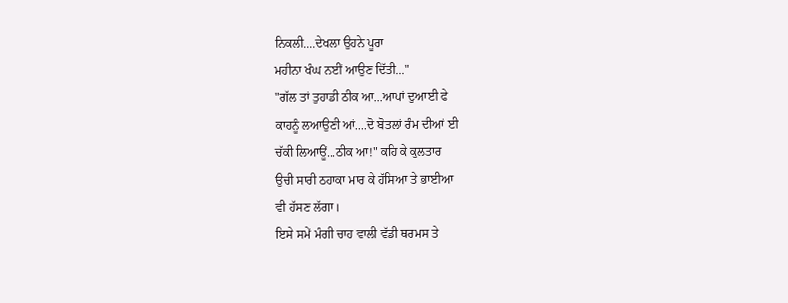ਨਿਕਲੀ....ਦੇਖਲਾ ਉਹਨੇ ਪੂਰਾ
ਮਹੀਨਾ ਖੰਘ ਨਈਂ ਆਉਣ ਦਿੱਤੀ..."
"ਗੱਲ ਤਾਂ ਤੁਹਾਡੀ ਠੀਕ ਆ...ਆਪਾਂ ਦੁਆਈ ਫੇ
ਕਾਹਨੂੰ ਲਆਉਣੀ ਆਂ....ਦੋ ਬੋਤਲਾਂ ਰੰਮ ਦੀਆਂ ਈ
ਚੱਕੀ ਲਿਆਊਂ...ਠੀਕ ਆ!" ਕਹਿ ਕੇ ਕੁਲਤਾਰ
ਉਚੀ ਸਾਰੀ ਠਹਾਕਾ ਮਾਰ ਕੇ ਹੱਸਿਆ ਤੇ ਭਾਈਆ
ਵੀ ਹੱਸਣ ਲੱਗਾ।
ਇਸੇ ਸਮੇਂ ਮੰਗੀ ਚਾਹ ਵਾਲੀ ਵੱਡੀ ਥਰਮਸ ਤੇ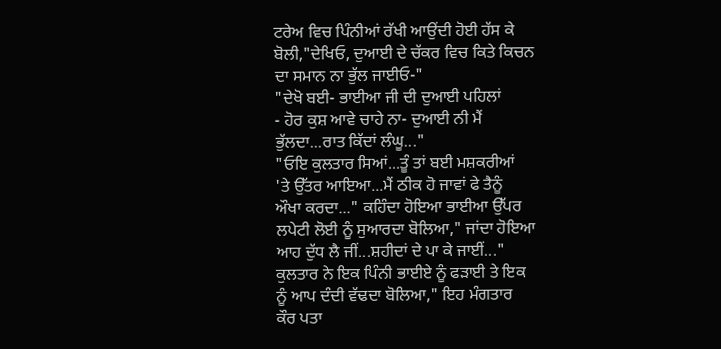ਟਰੇਅ ਵਿਚ ਪਿੰਨੀਆਂ ਰੱਖੀ ਆਉਂਦੀ ਹੋਈ ਹੱਸ ਕੇ
ਬੋਲੀ,"ਦੇਖਿਓ, ਦੁਆਈ ਦੇ ਚੱਕਰ ਵਿਚ ਕਿਤੇ ਕਿਚਨ
ਦਾ ਸਮਾਨ ਨਾ ਭੁੱਲ ਜਾਈਓ-"
"ਦੇਖੋ ਬਈ- ਭਾਈਆ ਜੀ ਦੀ ਦੁਆਈ ਪਹਿਲਾਂ
- ਹੋਰ ਕੁਸ਼ ਆਵੇ ਚਾਹੇ ਨਾ- ਦੁਆਈ ਨੀ ਮੈਂ
ਭੁੱਲਦਾ...ਰਾਤ ਕਿੱਦਾਂ ਲੰਘੂ..."
"ਓਇ ਕੁਲਤਾਰ ਸਿਆਂ...ਤੂੰ ਤਾਂ ਬਈ ਮਸ਼ਕਰੀਆਂ
'ਤੇ ਉੱਤਰ ਆਇਆ...ਮੈਂ ਠੀਕ ਹੋ ਜਾਵਾਂ ਫੇ ਤੈਨੂੰ
ਔਖਾ ਕਰਦਾ..." ਕਹਿੰਦਾ ਹੋਇਆ ਭਾਈਆ ਉੱਪਰ
ਲਪੇਟੀ ਲੋਈ ਨੂੰ ਸੁਆਰਦਾ ਬੋਲਿਆ," ਜਾਂਦਾ ਹੋਇਆ
ਆਹ ਦੁੱਧ ਲੈ ਜੀਂ...ਸ਼ਹੀਦਾਂ ਦੇ ਪਾ ਕੇ ਜਾਈਂ..."
ਕੁਲਤਾਰ ਨੇ ਇਕ ਪਿੰਨੀ ਭਾਈਏ ਨੂੰ ਫੜਾਈ ਤੇ ਇਕ
ਨੂੰ ਆਪ ਦੰਦੀ ਵੱਢਦਾ ਬੋਲਿਆ," ਇਹ ਮੰਗਤਾਰ
ਕੌਰ ਪਤਾ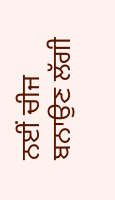ਨਈਂ ਚੀਜ ਬਨਾਉਣ ਲੱਗੀ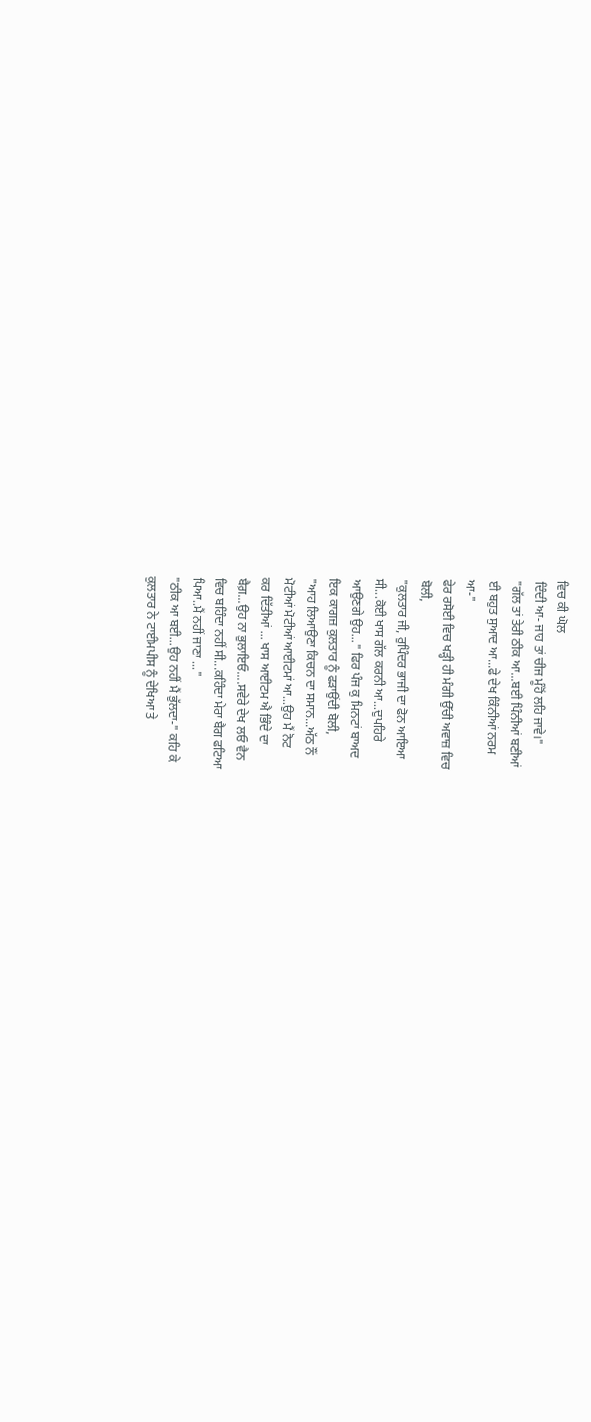ਵਿਚ ਕੀ ਘੋਲ
ਦਿੰਦੀ ਆ- ਜਾਹ ਤਾਂ ਚੀਜ ਮੂੰਹੋਂ ਲਹਿ ਜਾਵੇ।"
"ਗੱਲ ਤਾਂ ਤੇਰੀ ਠੀਕ ਆ...ਬਈ ਪਿੰਨੀਆਂ ਬਣੀਆਂ
ਈ ਬਹੁਤ ਸੁਆਦ ਆ...ਫੇ ਦੇਖ ਕਿੰਨੀਆਂ ਨਰਮ
ਆ-"
ਫੇਰ ਰਸੋਈ ਵਿਚ ਖੜ੍ਹੀ ਹੀ ਮੰਗੀ ਉੱਚੀ ਅਵਾਜ਼ ਵਿਚ
ਬੋਲੀ,
"ਕੁਲਤਾਰ ਜੀ, ਰੁਪਿੰਦਰ ਭਾਜੀ ਦਾ ਫੋਨ ਆਇਆ
ਸੀ...ਕੋਈ ਖਾਸ ਗੱਲ ਕਰਨੀ ਆ...ਦੁਪਹਿਰੇ
ਆਉਣਗੇ ਉਹ..." ਫਿਰ ਪੰਜ ਕੁ ਮਿਨਟਾਂ ਬਾਅਦ
ਇਕ ਕਾਗਜ਼ ਕੁਲਤਾਰ ਨੂੰ ਫੜਾਉਂਦੀ ਬੋਲੀ,
"ਆਹ ਲਿਆਉਣਾ ਕਿਚਨ ਦਾ ਸਮਾਨ...ਅੱਠ ਨੌਂ
ਮੋਟੀਆਂ ਮੋਟੀਆਂ ਆਈਟਮਾਂ ਆ...ਉਹ ਮੈਂ ਨੋਟ
ਕਰ ਦਿੱਤੀਆਂ ... ਖਾਸ ਆਈਟਮ ਐ ਭਿੰਦੇ ਦਾ
ਬੈਗ਼...ਉਹ ਨਾ ਭੁਲਾਇਓ....ਸਵੇਰੇ ਦੇਖ ਲਓ ਵੈਨ
ਵਿਚ ਬਹਿੰਦਾ ਨਹੀਂ ਸੀ...ਕਹਿੰਦਾ ਮੇਰਾ ਬੈਗ ਫਟਿਆ
ਪਿਆ..ਮੈਂ ਨਹੀਂ ਜਾਣਾ ..."
"ਠੀਕ ਆ ਬਈ...ਉਹ ਨਹੀਂ ਮੈਂ ਭੁੱਲਦਾ-" ਕਹਿ ਕੇ
ਕੁਲਤਾਰ ਨੇ ਟਾਈਮਪੀਸ ਨੂੰ ਦੇਖਿਆ ਤੇ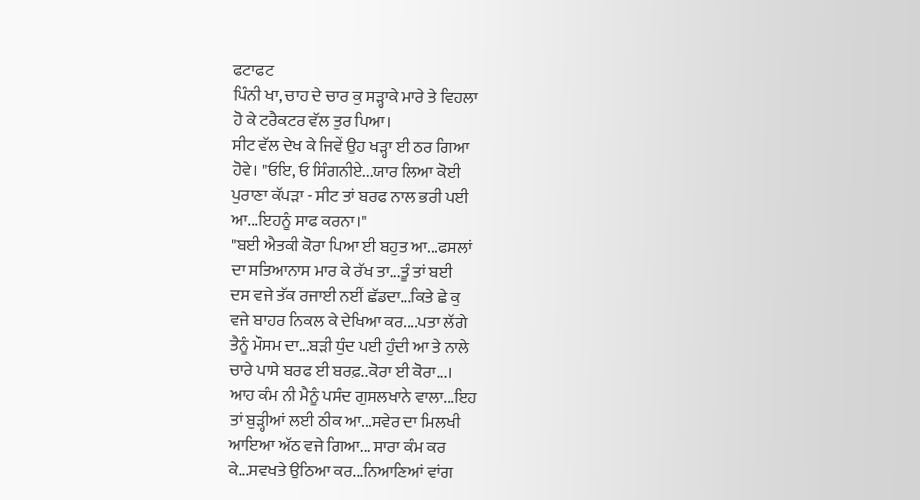ਫਟਾਫਟ
ਪਿੰਨੀ ਖਾ, ਚਾਹ ਦੇ ਚਾਰ ਕੁ ਸੜ੍ਹਾਕੇ ਮਾਰੇ ਤੇ ਵਿਹਲਾ
ਹੋ ਕੇ ਟਰੈਕਟਰ ਵੱਲ ਤੁਰ ਪਿਆ।
ਸੀਟ ਵੱਲ ਦੇਖ ਕੇ ਜਿਵੇਂ ਉਹ ਖੜ੍ਹਾ ਈ ਠਰ ਗਿਆ
ਹੋਵੇ। "ਓਇ, ਓ ਸਿੰਗਨੀਏ...ਯਾਰ ਲਿਆ ਕੋਈ
ਪੁਰਾਣਾ ਕੱਪੜਾ - ਸੀਟ ਤਾਂ ਬਰਫ ਨਾਲ ਭਰੀ ਪਈ
ਆ...ਇਹਨੂੰ ਸਾਫ ਕਰਨਾ।"
"ਬਈ ਐਤਕੀ ਕੋਰਾ ਪਿਆ ਈ ਬਹੁਤ ਆ...ਫਸਲਾਂ
ਦਾ ਸਤਿਆਨਾਸ ਮਾਰ ਕੇ ਰੱਖ ਤਾ...ਤੂੰ ਤਾਂ ਬਈ
ਦਸ ਵਜੇ ਤੱਕ ਰਜਾਈ ਨਈਂ ਛੱਡਦਾ...ਕਿਤੇ ਛੇ ਕੁ
ਵਜੇ ਬਾਹਰ ਨਿਕਲ ਕੇ ਦੇਖਿਆ ਕਰ....ਪਤਾ ਲੱਗੇ
ਤੈਨੂੰ ਮੌਸਮ ਦਾ...ਬੜੀ ਧੁੰਦ ਪਈ ਹੁੰਦੀ ਆ ਤੇ ਨਾਲੇ
ਚਾਰੇ ਪਾਸੇ ਬਰਫ ਈ ਬਰਫ਼..ਕੋਰਾ ਈ ਕੋਰਾ...।
ਆਹ ਕੰਮ ਨੀ ਮੈਨੂੰ ਪਸੰਦ ਗੁਸਲਖਾਨੇ ਵਾਲਾ...ਇਹ
ਤਾਂ ਬੁੜ੍ਹੀਆਂ ਲਈ ਠੀਕ ਆ...ਸਵੇਰ ਦਾ ਮਿਲਖੀ
ਆਇਆ ਅੱਠ ਵਜੇ ਗਿਆ... ਸਾਰਾ ਕੰਮ ਕਰ
ਕੇ...ਸਵਖਤੇ ਉਠਿਆ ਕਰ...ਨਿਆਣਿਆਂ ਵਾਂਗ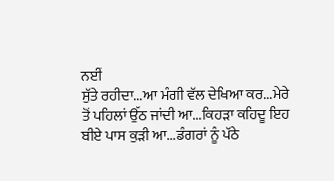ਨਈਂ
ਸੁੱਤੇ ਰਹੀਦਾ...ਆ ਮੰਗੀ ਵੱਲ ਦੇਖਿਆ ਕਰ...ਮੇਰੇ
ਤੋਂ ਪਹਿਲਾਂ ਉੱਠ ਜਾਂਦੀ ਆ...ਕਿਹੜਾ ਕਹਿਦੂ ਇਹ
ਬੀਏ ਪਾਸ ਕੁੜੀ ਆ...ਡੰਗਰਾਂ ਨੂੰ ਪੱਠੇ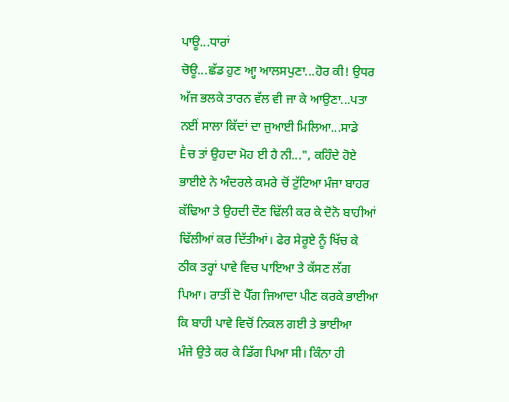ਪਾਊ...ਧਾਰਾਂ
ਚੋਊ...ਛੱਡ ਹੁਣ ਆ੍ਹ ਆਲਸਪੁਣਾ...ਹੋਰ ਕੀ! ਉਧਰ
ਅੱਜ ਭਲਕੇ ਤਾਰਨ ਵੱਲ ਵੀ ਜਾ ਕੇ ਆਉਣਾ...ਪਤਾ
ਨਈਂ ਸਾਲਾ ਕਿੱਦਾਂ ਦਾ ਜੁਆਈ ਮਿਲਿਆ...ਸਾਡੇ
Ḕਚ ਤਾਂ ਉਹਦਾ ਮੋਹ ਈ ਹੈ ਨੀ...", ਕਹਿੰਦੇ ਹੋਏ
ਭਾਈਏ ਨੇ ਅੰਦਰਲੇ ਕਮਰੇ ਚੋਂ ਟੁੱਟਿਆ ਮੰਜਾ ਬਾਹਰ
ਕੱਢਿਆ ਤੇ ਉਹਦੀ ਦੌਣ ਢਿੱਲੀ ਕਰ ਕੇ ਦੋਨੋ ਬਾਹੀਆਂ
ਢਿੱਲੀਆਂ ਕਰ ਦਿੱਤੀਆਂ। ਫੇਰ ਸੇਰੂਏ ਨੂੰ ਖਿੱਚ ਕੇ
ਠੀਕ ਤਰ੍ਹਾਂ ਪਾਵੇ ਵਿਚ ਪਾਇਆ ਤੇ ਕੱਸਣ ਲੱਗ
ਪਿਆ। ਰਾਤੀਂ ਦੋ ਪੈੱਗ ਜਿਆਦਾ ਪੀਣ ਕਰਕੇ ਭਾਈਆ
ਕਿ ਬਾਹੀ ਪਾਵੇ ਵਿਚੋਂ ਨਿਕਲ ਗਈ ਤੇ ਭਾਈਆ
ਮੰਜੇ ਉਤੇ ਕਰ ਕੇ ਡਿੱਗ ਪਿਆ ਸੀ। ਕਿੰਨਾ ਹੀ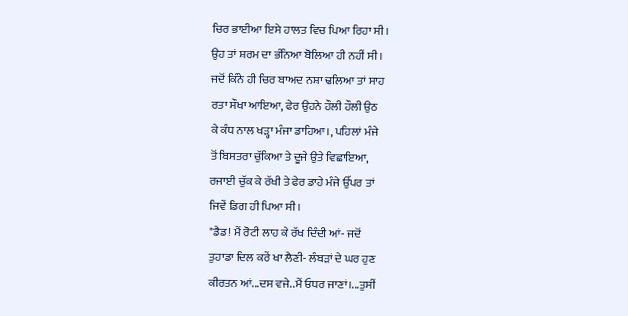ਚਿਰ ਭਾਈਆ ਇਸੇ ਹਾਲਤ ਵਿਚ ਪਿਆ ਰਿਹਾ ਸੀ।
ਉਹ ਤਾਂ ਸ਼ਰਮ ਦਾ ਭੰਨਿਆ ਬੋਲਿਆ ਹੀ ਨਹੀਂ ਸੀ।
ਜਦੋਂ ਕਿੰਨੇ ਹੀ ਚਿਰ ਬਾਅਦ ਨਸ਼ਾ ਢਲਿਆ ਤਾਂ ਸਾਹ
ਰਤਾ ਸੌਖਾ ਆਇਆ, ਫੇਰ ਉਹਨੇ ਹੌਲੀ ਹੌਲੀ ਉਠ
ਕੇ ਕੰਧ ਨਾਲ ਖੜ੍ਹਾ ਮੰਜਾ ਡਾਹਿਆ।, ਪਹਿਲਾਂ ਮੰਜੇ
ਤੋਂ ਬਿਸਤਰਾ ਚੁੱਕਿਆ ਤੇ ਦੂਜੇ ਉਤੇ ਵਿਛਾਇਆ,
ਰਜਾਈ ਚੁੱਕ ਕੇ ਰੱਖੀ ਤੇ ਫੇਰ ਡਾਹੇ ਮੰਜੇ ਉੱਪਰ ਤਾਂ
ਜਿਵੇਂ ਡਿਗ ਹੀ ਪਿਆ ਸੀ।
"ਡੈਡ! ਮੈਂ ਰੋਟੀ ਲਾਹ ਕੇ ਰੱਖ ਦਿੰਦੀ ਆਂ- ਜਦੋਂ
ਤੁਹਾਡਾ ਦਿਲ ਕਰੇਂ ਖਾ ਲੈਣੀ- ਲੰਬੜਾਂ ਦੇ ਘਰ ਹੁਣ
ਕੀਰਤਨ ਆਂ...ਦਸ ਵਜੇ..ਮੈਂ ਓਧਰ ਜਾਣਾਂ।...ਤੁਸੀਂ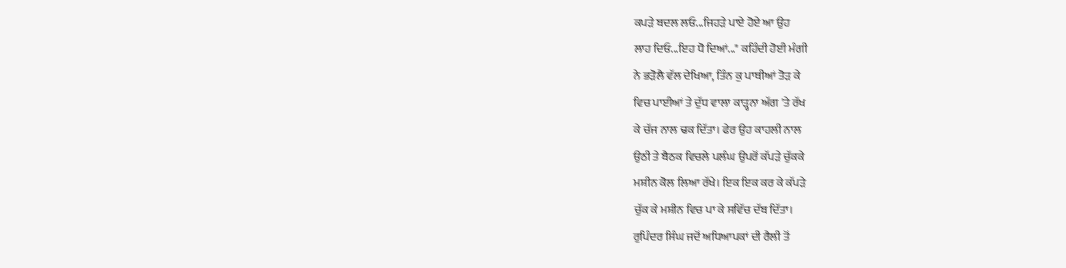ਕਪੜੇ ਬਦਲ ਲਓ...ਜਿਹੜੇ ਪਾਏ ਹੋਏ ਆ ਉਹ
ਲਾਹ ਦਿਓ...ਇਹ ਧੋ ਦਿਆਂ..." ਕਹਿੰਦੀ ਹੋਈ ਮੰਗੀ
ਨੇ ਭੜੋਲੈ ਵੱਲ ਦੇਖਿਆ, ਤਿੰਨ ਕੁ ਪਾਥੀਆਂ ਤੋੜ ਕੇ
ਵਿਚ ਪਾਈਆਂ ਤੇ ਦੁੱਧ ਵਾਲਾ ਕਾੜ੍ਹਨਾ ਅੱਗ 'ਤੇ ਰੱਖ
ਕੇ ਚੱਜ ਨਾਲ ਢਕ ਦਿੱਤਾ। ਫੇਰ ਉਹ ਕਾਹਲੀ ਨਾਲ
ਉਠੀ ਤੇ ਬੈਠਕ ਵਿਚਲੇ ਪਲੰਘ ਉਪਰੋਂ ਕੱਪੜੇ ਚੁੱਕਕੇ
ਮਸ਼ੀਨ ਕੋਲ ਲਿਆ ਰੱਖੇ। ਇਕ ਇਕ ਕਰ ਕੇ ਕੱਪੜੇ
ਚੁੱਕ ਕੇ ਮਸ਼ੀਨ ਵਿਚ ਪਾ ਕੇ ਸਵਿੱਚ ਦੱਬ ਦਿੱਤਾ।
ਰੁਪਿੰਦਰ ਸਿੰਘ ਜਦੋਂ ਅਧਿਆਪਕਾਂ ਦੀ ਰੈਲੀ ਤੋਂ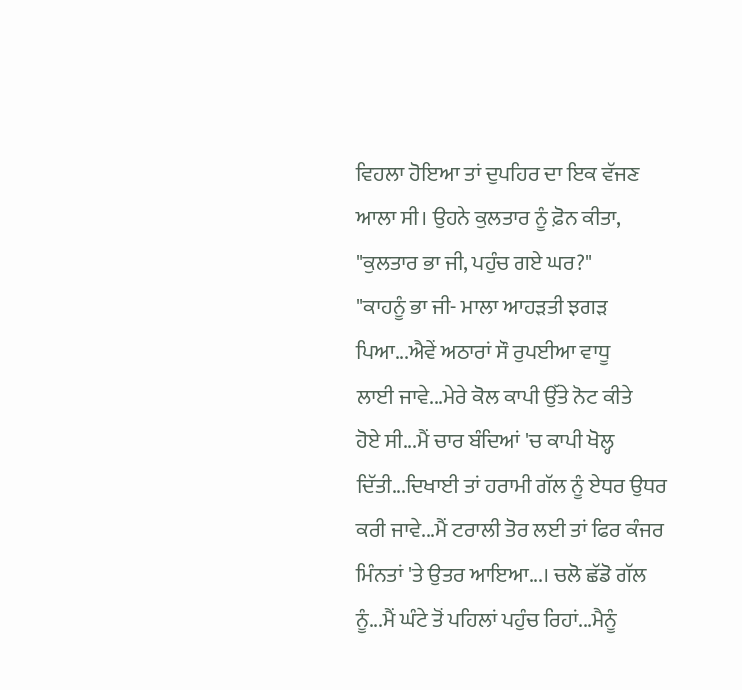ਵਿਹਲਾ ਹੋਇਆ ਤਾਂ ਦੁਪਹਿਰ ਦਾ ਇਕ ਵੱਜਣ
ਆਲਾ ਸੀ। ਉਹਨੇ ਕੁਲਤਾਰ ਨੂੰ ਫ਼ੋਨ ਕੀਤਾ,
"ਕੁਲਤਾਰ ਭਾ ਜੀ, ਪਹੁੰਚ ਗਏ ਘਰ?"
"ਕਾਹਨੂੰ ਭਾ ਜੀ- ਮਾਲਾ ਆਹੜਤੀ ਝਗੜ
ਪਿਆ...ਐਵੇਂ ਅਠਾਰਾਂ ਸੌ ਰੁਪਈਆ ਵਾਧੂ
ਲਾਈ ਜਾਵੇ...ਮੇਰੇ ਕੋਲ ਕਾਪੀ ਉੱਤੇ ਨੋਟ ਕੀਤੇ
ਹੋਏ ਸੀ...ਮੈਂ ਚਾਰ ਬੰਦਿਆਂ 'ਚ ਕਾਪੀ ਖੋਲ੍ਹ
ਦਿੱਤੀ...ਦਿਖਾਈ ਤਾਂ ਹਰਾਮੀ ਗੱਲ ਨੂੰ ਏਧਰ ਉਧਰ
ਕਰੀ ਜਾਵੇ...ਮੈਂ ਟਰਾਲੀ ਤੋਰ ਲਈ ਤਾਂ ਫਿਰ ਕੰਜਰ
ਮਿੰਨਤਾਂ 'ਤੇ ਉਤਰ ਆਇਆ...। ਚਲੋ ਛੱਡੋ ਗੱਲ
ਨੂੰ...ਮੈਂ ਘੰਟੇ ਤੋਂ ਪਹਿਲਾਂ ਪਹੁੰਚ ਰਿਹਾਂ...ਮੈਨੂੰ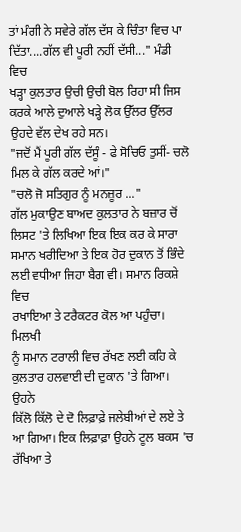ਤਾਂ ਮੰਗੀ ਨੇ ਸਵੇਰੇ ਗੱਲ ਦੱਸ ਕੇ ਚਿੰਤਾ ਵਿਚ ਪਾ
ਦਿੱਤਾ....ਗੱਲ ਵੀ ਪੂਰੀ ਨਹੀਂ ਦੱਸੀ..." ਮੰਡੀ ਵਿਚ
ਖੜ੍ਹਾ ਕੁਲਤਾਰ ਉਚੀ ਉਚੀ ਬੋਲ ਰਿਹਾ ਸੀ ਜਿਸ
ਕਰਕੇ ਆਲੇ ਦੁਆਲੇ ਖੜ੍ਹੇ ਲੋਕ ਉੱਲਰ ਉੱਲਰ
ਉਹਦੇ ਵੱਲ ਦੇਖ ਰਹੇ ਸਨ।
"ਜਦੋਂ ਮੈਂ ਪੂਰੀ ਗੱਲ ਦੱਸੂੰ - ਫੇ ਸੋਚਿਓ ਤੁਸੀਂ- ਚਲੋ
ਮਿਲ ਕੇ ਗੱਲ ਕਰਦੇ ਆਂ।"
"ਚਲੋ ਜੋ ਸਤਿਗੁਰ ਨੂੰ ਮਨਜ਼ੂਰ ..."
ਗੱਲ ਮੁਕਾਉਣ ਬਾਅਦ ਕੁਲਤਾਰ ਨੇ ਬਜ਼ਾਰ ਚੋਂ
ਲਿਸਟ 'ਤੇ ਲਿਖਿਆ ਇਕ ਇਕ ਕਰ ਕੇ ਸਾਰਾ
ਸਮਾਨ ਖਰੀਦਿਆ ਤੇ ਇਕ ਹੋਰ ਦੁਕਾਨ ਤੋਂ ਭਿੰਦੇ
ਲਈ ਵਧੀਆ ਜਿਹਾ ਬੈਗ ਵੀ। ਸਮਾਨ ਰਿਕਸ਼ੇ ਵਿਚ
ਰਖਾਇਆ ਤੇ ਟਰੈਕਟਰ ਕੋਲ ਆ ਪਹੁੰਚਾ। ਮਿਲਖੀ
ਨੂੰ ਸਮਾਨ ਟਰਾਲੀ ਵਿਚ ਰੱਖਣ ਲਈ ਕਹਿ ਕੇ
ਕੁਲਤਾਰ ਹਲਵਾਈ ਦੀ ਦੁਕਾਨ 'ਤੇ ਗਿਆ। ਉਹਨੇ
ਕਿੱਲੋ ਕਿੱਲੋ ਦੇ ਦੋ ਲਿਫ਼ਾਫ਼ੇ ਜਲੇਬੀਆਂ ਦੇ ਲਏ ਤੇ
ਆ ਗਿਆ। ਇਕ ਲਿਫ਼ਾਫ਼ਾ ਉਹਨੇ ਟੂਲ ਬਕਸ 'ਚ
ਰੱਖਿਆ ਤੇ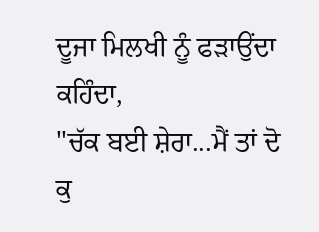ਦੂਜਾ ਮਿਲਖੀ ਨੂੰ ਫੜਾਉਂਦਾ ਕਹਿੰਦਾ,
"ਚੱਕ ਬਈ ਸ਼ੇਰਾ...ਮੈਂ ਤਾਂ ਦੋ ਕੁ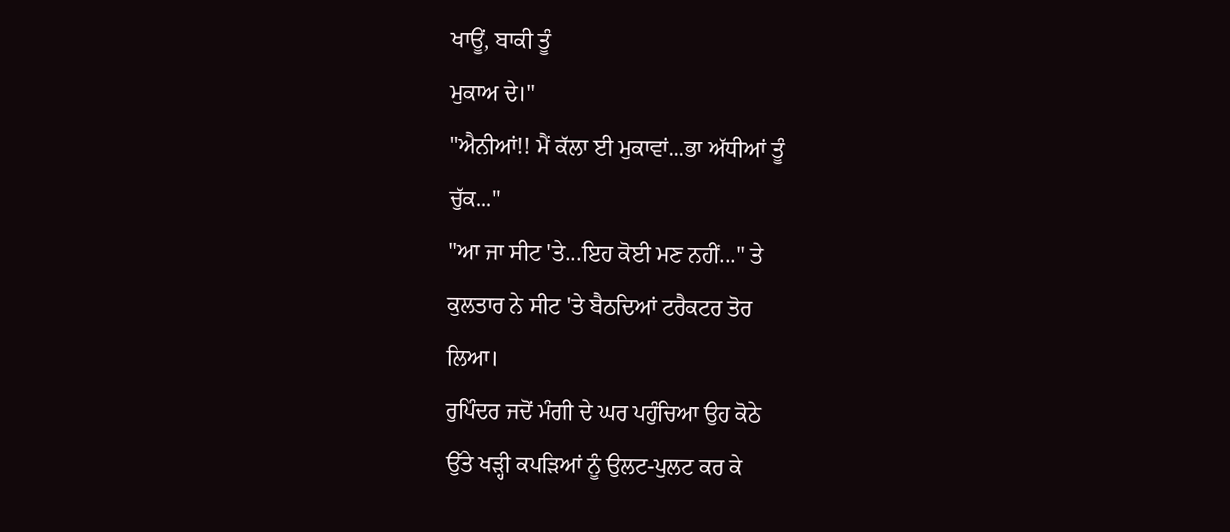ਖਾਊਂ, ਬਾਕੀ ਤੂੰ
ਮੁਕਾਅ ਦੇ।"
"ਐਨੀਆਂ!! ਮੈਂ ਕੱਲਾ ਈ ਮੁਕਾਵਾਂ...ਭਾ ਅੱਧੀਆਂ ਤੂੰ
ਚੁੱਕ..."
"ਆ ਜਾ ਸੀਟ 'ਤੇ...ਇਹ ਕੋਈ ਮਣ ਨਹੀਂ..." ਤੇ
ਕੁਲਤਾਰ ਨੇ ਸੀਟ 'ਤੇ ਬੈਠਦਿਆਂ ਟਰੈਕਟਰ ਤੋਰ
ਲਿਆ।
ਰੁਪਿੰਦਰ ਜਦੋਂ ਮੰਗੀ ਦੇ ਘਰ ਪਹੁੰਚਿਆ ਉਹ ਕੋਠੇ
ਉੱਤੇ ਖੜ੍ਹੀ ਕਪੜਿਆਂ ਨੂੰ ਉਲਟ-ਪੁਲਟ ਕਰ ਕੇ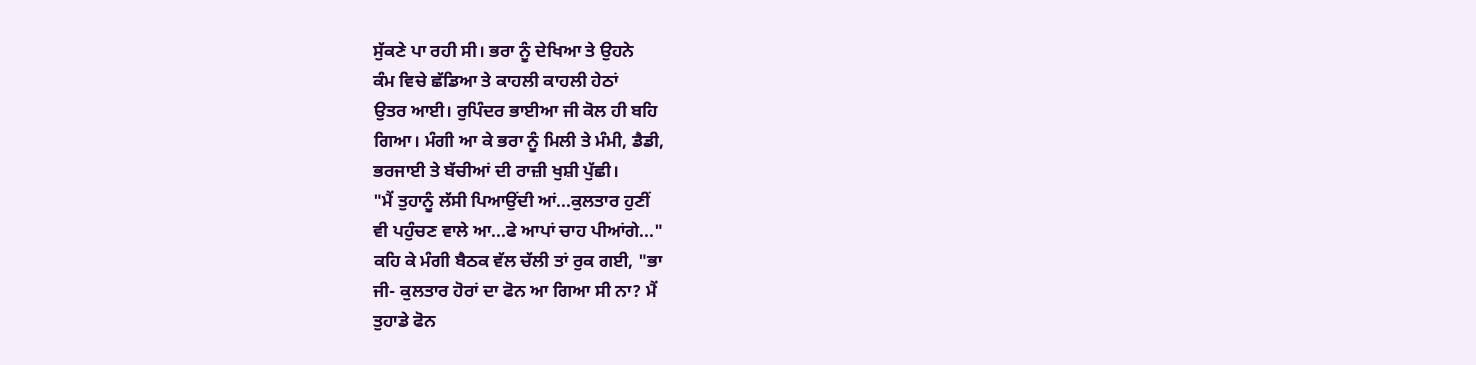ਸੁੱਕਣੇ ਪਾ ਰਹੀ ਸੀ। ਭਰਾ ਨੂੰ ਦੇਖਿਆ ਤੇ ਉਹਨੇ
ਕੰਮ ਵਿਚੇ ਛੱਡਿਆ ਤੇ ਕਾਹਲੀ ਕਾਹਲੀ ਹੇਠਾਂ
ਉਤਰ ਆਈ। ਰੁਪਿੰਦਰ ਭਾਈਆ ਜੀ ਕੋਲ ਹੀ ਬਹਿ
ਗਿਆ। ਮੰਗੀ ਆ ਕੇ ਭਰਾ ਨੂੰ ਮਿਲੀ ਤੇ ਮੰਮੀ, ਡੈਡੀ,
ਭਰਜਾਈ ਤੇ ਬੱਚੀਆਂ ਦੀ ਰਾਜ਼ੀ ਖੁਸ਼ੀ ਪੁੱਛੀ।
"ਮੈਂ ਤੁਹਾਨੂੰ ਲੱਸੀ ਪਿਆਉਂਦੀ ਆਂ...ਕੁਲਤਾਰ ਹੁਣੀਂ
ਵੀ ਪਹੁੰਚਣ ਵਾਲੇ ਆ...ਫੇ ਆਪਾਂ ਚਾਹ ਪੀਆਂਗੇ..."
ਕਹਿ ਕੇ ਮੰਗੀ ਬੈਠਕ ਵੱਲ ਚੱਲੀ ਤਾਂ ਰੁਕ ਗਈ, "ਭਾ
ਜੀ- ਕੁਲਤਾਰ ਹੋਰਾਂ ਦਾ ਫੋਨ ਆ ਗਿਆ ਸੀ ਨਾ? ਮੈਂ
ਤੁਹਾਡੇ ਫੋਨ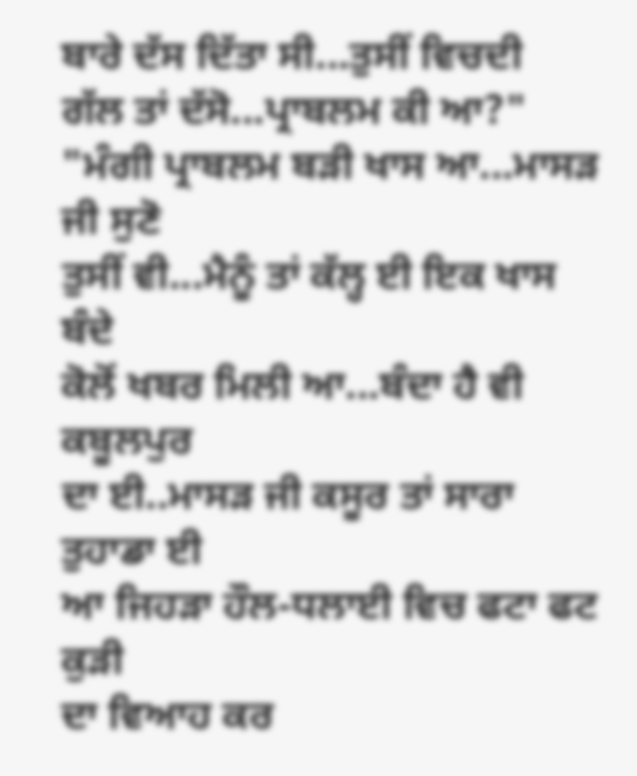ਬਾਰੇ ਦੱਸ ਦਿੱਤਾ ਸੀ...ਤੁਸੀਂ ਵਿਚਦੀ
ਗੱਲ ਤਾਂ ਦੱਸੋ...ਪ੍ਰਾਬਲਮ ਕੀ ਆ?"
"ਮੰਗੀ ਪ੍ਰਾਬਲਮ ਬੜੀ ਖਾਸ ਆ...ਮਾਸੜ ਜੀ ਸੁਣੋ
ਤੁਸੀਂ ਵੀ...ਮੈਨੂੰ ਤਾਂ ਕੱਲ੍ਹ ਈ ਇਕ ਖਾਸ ਬੰਦੇ
ਕੋਲੋਂ ਖਬਰ ਮਿਲੀ ਆ...ਬੰਦਾ ਹੈ ਵੀ ਕਬੂਲਪੁਰ
ਦਾ ਈ..ਮਾਸੜ ਜੀ ਕਸੂਰ ਤਾਂ ਸਾਰਾ ਤੁਹਾਡਾ ਈ
ਆ ਜਿਹੜਾ ਹੌਲ-ਧਲਾਈ ਵਿਚ ਫਟਾ ਫਟ ਕੁੜੀ
ਦਾ ਵਿਆਹ ਕਰ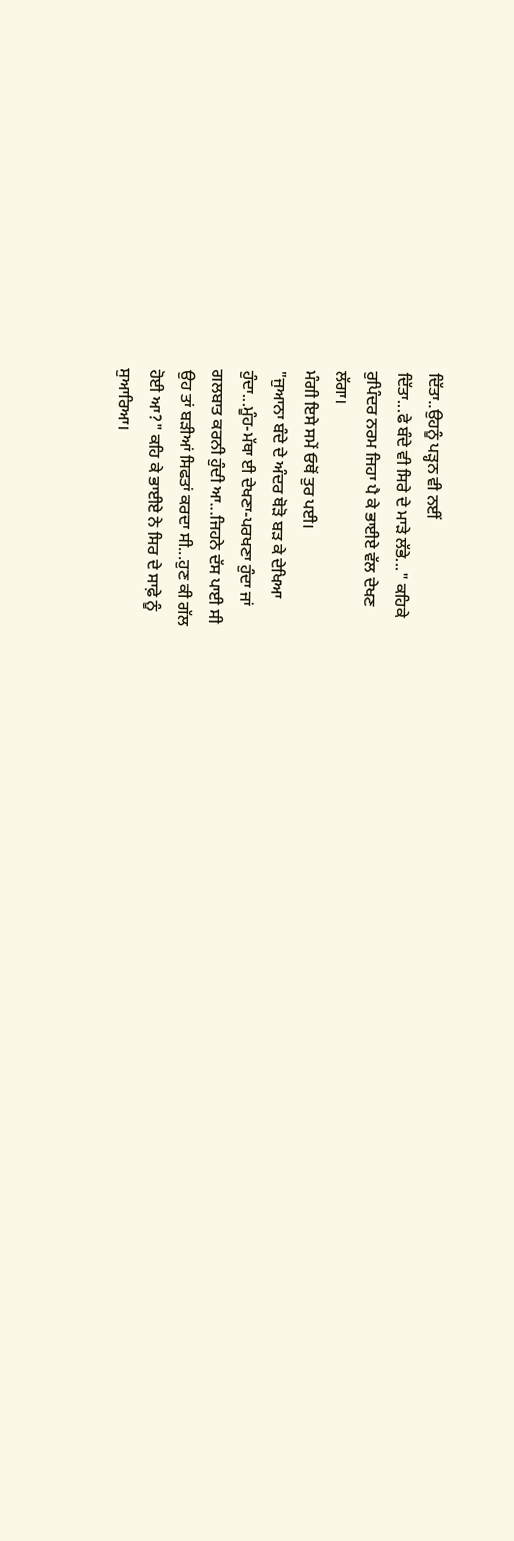ਦਿੱਤਾ..ਉਹਨੂੰ ਪੜ੍ਹਨ ਵੀ ਨਈਂ
ਦਿੱਤਾ...ਫੇ ਬੰਦੇ ਵੀ ਸਿਰੇ ਦੇ ਮਾੜੇ ਲੱਭੇ..." ਕਹਿਕੇ
ਰੁਪਿੰਦਰ ਨਰਮ ਜਿਹਾ ਪੈ ਕੇ ਭਾਈਏ ਵੱਲ ਦੇਖਣ
ਲੱਗਾ।
ਮੰਗੀ ਇਸੇ ਸਮੇਂ ਓਥੋਂ ਤੁਰ ਪਈ।
"ਜੁਆਨਾ ਬੰਦੇ ਦੇ ਅੰਦਰ ਥੋੜੋ ਬੜ ਕੇ ਦੇਖਿਆ
ਹੁੰਦਾ...ਮੂੰਹ-ਮੱਥਾ ਈ ਦੇਖਣਾ-ਪਰਖਣਾ ਹੁੰਦਾ ਜਾਂ
ਗਲਬਾਤ ਕਰਨੀ ਹੁੰਦੀ ਆ...ਜਿਹਨੇ ਦੱਸ ਪਾਈ ਸੀ
ਉਹ ਤਾਂ ਬੜੀਆਂ ਸਿਫਤਾਂ ਕਰਦਾ ਸੀ...ਹੁਣ ਕੀ ਗੱਲ
ਹੋਈ ਆ?" ਕਹਿ ਕੇ ਭਾਈਏ ਨੇ ਸਿਰ ਦੇ ਸਾਫ਼ੇ ਨੂੰ
ਸੁਆਰਿਆ।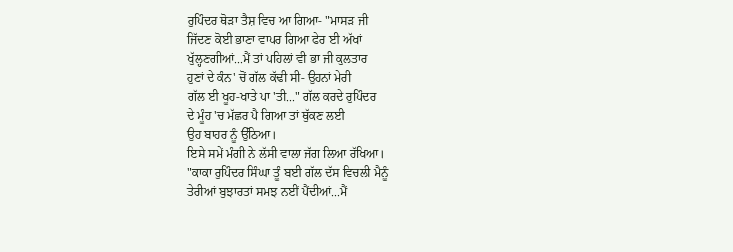ਰੁਪਿੰਦਰ ਥੋੜਾ ਤੈਸ਼ ਵਿਚ ਆ ਗਿਆ- "ਮਾਸੜ ਜੀ
ਜਿੱਦਣ ਕੋਈ ਭਾਣਾ ਵਾਪਰ ਗਿਆ ਫੇਰ ਈ ਅੱਖਾਂ
ਖੁੱਲ੍ਹਣਗੀਆਂ...ਮੈਂ ਤਾਂ ਪਹਿਲਾਂ ਵੀ ਭਾ ਜੀ ਕੁਲਤਾਰ
ਹੁਣਾਂ ਦੇ ਕੰਨ' ਚੋਂ ਗੱਲ ਕੱਢੀ ਸੀ- ਉਹਨਾਂ ਮੇਰੀ
ਗੱਲ ਈ ਖੂਹ-ਖਾਤੇ ਪਾ 'ਤੀ..." ਗੱਲ ਕਰਦੇ ਰੁਪਿੰਦਰ
ਦੇ ਮੂੰਹ 'ਚ ਮੱਛਰ ਪੈ ਗਿਆ ਤਾਂ ਥੁੱਕਣ ਲਈ
ਉਹ ਬਾਹਰ ਨੂੰ ਉੱਠਿਆ।
ਇਸੇ ਸਮੇਂ ਮੰਗੀ ਨੇ ਲੱਸੀ ਵਾਲਾ ਜੱਗ ਲਿਆ ਰੱਖਿਆ।
"ਕਾਕਾ ਰੁਪਿੰਦਰ ਸਿੰਘਾ ਤੂੰ ਬਈ ਗੱਲ ਦੱਸ ਵਿਚਲੀ ਮੈਨੂੰ
ਤੇਰੀਆਂ ਬੁਝਾਰਤਾਂ ਸਮਝ ਨਈਂ ਪੈਂਦੀਆਂ...ਮੈਂ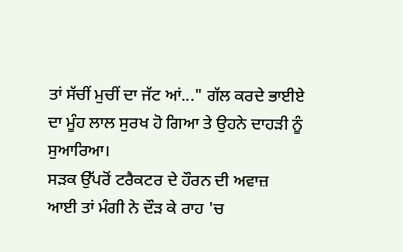ਤਾਂ ਸੱਚੀਂ ਮੁਚੀਂ ਦਾ ਜੱਟ ਆਂ..." ਗੱਲ ਕਰਦੇ ਭਾਈਏ
ਦਾ ਮੂੰਹ ਲਾਲ ਸੁਰਖ ਹੋ ਗਿਆ ਤੇ ਉਹਨੇ ਦਾਹੜੀ ਨੂੰ
ਸੁਆਰਿਆ।
ਸੜਕ ਉੱਪਰੋਂ ਟਰੈਕਟਰ ਦੇ ਹੌਰਨ ਦੀ ਅਵਾਜ਼
ਆਈ ਤਾਂ ਮੰਗੀ ਨੇ ਦੌੜ ਕੇ ਰਾਹ 'ਚ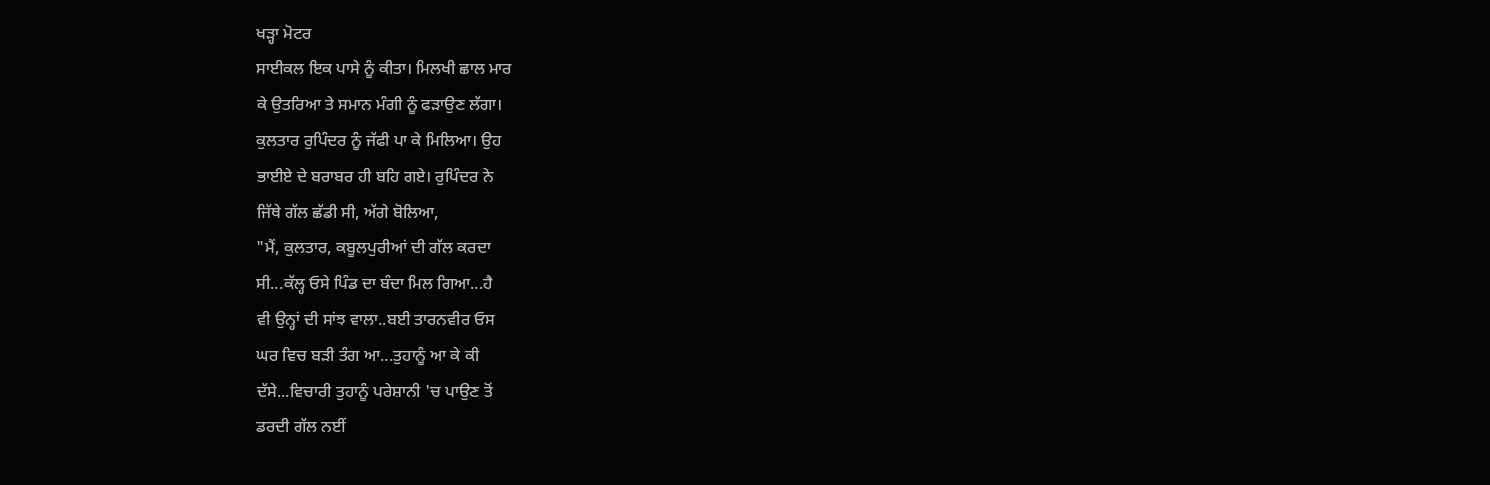ਖੜ੍ਹਾ ਮੋਟਰ
ਸਾਈਕਲ ਇਕ ਪਾਸੇ ਨੂੰ ਕੀਤਾ। ਮਿਲਖੀ ਛਾਲ ਮਾਰ
ਕੇ ਉਤਰਿਆ ਤੇ ਸਮਾਨ ਮੰਗੀ ਨੂੰ ਫੜਾਉਣ ਲੱਗਾ।
ਕੁਲਤਾਰ ਰੁਪਿੰਦਰ ਨੂੰ ਜੱਫੀ ਪਾ ਕੇ ਮਿਲਿਆ। ਉਹ
ਭਾਈਏ ਦੇ ਬਰਾਬਰ ਹੀ ਬਹਿ ਗਏ। ਰੁਪਿੰਦਰ ਨੇ
ਜਿੱਥੇ ਗੱਲ ਛੱਡੀ ਸੀ, ਅੱਗੇ ਬੋਲਿਆ,
"ਮੈਂ, ਕੁਲਤਾਰ, ਕਬੂਲਪੁਰੀਆਂ ਦੀ ਗੱਲ ਕਰਦਾ
ਸੀ...ਕੱਲ੍ਹ ਓਸੇ ਪਿੰਡ ਦਾ ਬੰਦਾ ਮਿਲ ਗਿਆ...ਹੈ
ਵੀ ਉਨ੍ਹਾਂ ਦੀ ਸਾਂਝ ਵਾਲਾ..ਬਈ ਤਾਰਨਵੀਰ ਓਸ
ਘਰ ਵਿਚ ਬੜੀ ਤੰਗ ਆ...ਤੁਹਾਨੂੰ ਆ ਕੇ ਕੀ
ਦੱਸੇ...ਵਿਚਾਰੀ ਤੁਹਾਨੂੰ ਪਰੇਸ਼ਾਨੀ 'ਚ ਪਾਉਣ ਤੋਂ
ਡਰਦੀ ਗੱਲ ਨਈਂ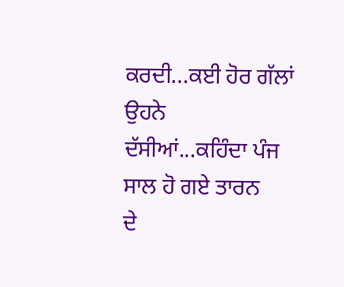ਕਰਦੀ...ਕਈ ਹੋਰ ਗੱਲਾਂ ਉਹਨੇ
ਦੱਸੀਆਂ...ਕਹਿੰਦਾ ਪੰਜ ਸਾਲ ਹੋ ਗਏ ਤਾਰਨ
ਦੇ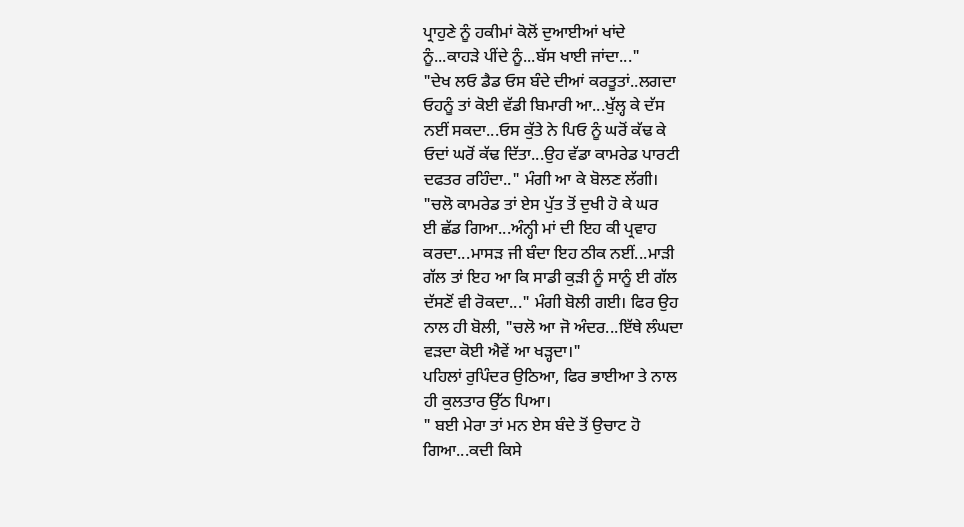ਪ੍ਰਾਹੁਣੇ ਨੂੰ ਹਕੀਮਾਂ ਕੋਲੋਂ ਦੁਆਈਆਂ ਖਾਂਦੇ
ਨੂੰ...ਕਾਹੜੇ ਪੀਂਦੇ ਨੂੰ...ਬੱਸ ਖਾਈ ਜਾਂਦਾ..."
"ਦੇਖ ਲਓ ਡੈਡ ਓਸ ਬੰਦੇ ਦੀਆਂ ਕਰਤੂਤਾਂ..ਲਗਦਾ
ਓਹਨੂੰ ਤਾਂ ਕੋਈ ਵੱਡੀ ਬਿਮਾਰੀ ਆ...ਖੁੱਲ੍ਹ ਕੇ ਦੱਸ
ਨਈਂ ਸਕਦਾ...ਓਸ ਕੁੱਤੇ ਨੇ ਪਿਓ ਨੂੰ ਘਰੋਂ ਕੱਢ ਕੇ
ਓਦਾਂ ਘਰੋਂ ਕੱਢ ਦਿੱਤਾ...ਉਹ ਵੱਡਾ ਕਾਮਰੇਡ ਪਾਰਟੀ
ਦਫਤਰ ਰਹਿੰਦਾ.." ਮੰਗੀ ਆ ਕੇ ਬੋਲਣ ਲੱਗੀ।
"ਚਲੋ ਕਾਮਰੇਡ ਤਾਂ ਏਸ ਪੁੱਤ ਤੋਂ ਦੁਖੀ ਹੋ ਕੇ ਘਰ
ਈ ਛੱਡ ਗਿਆ...ਅੰਨ੍ਹੀ ਮਾਂ ਦੀ ਇਹ ਕੀ ਪ੍ਰਵਾਹ
ਕਰਦਾ...ਮਾਸੜ ਜੀ ਬੰਦਾ ਇਹ ਠੀਕ ਨਈਂ...ਮਾੜੀ
ਗੱਲ ਤਾਂ ਇਹ ਆ ਕਿ ਸਾਡੀ ਕੁੜੀ ਨੂੰ ਸਾਨੂੰ ਈ ਗੱਲ
ਦੱਸਣੋਂ ਵੀ ਰੋਕਦਾ..." ਮੰਗੀ ਬੋਲੀ ਗਈ। ਫਿਰ ਉਹ
ਨਾਲ ਹੀ ਬੋਲੀ, "ਚਲੋ ਆ ਜੋ ਅੰਦਰ...ਇੱਥੇ ਲੰਘਦਾ
ਵੜਦਾ ਕੋਈ ਐਵੇਂ ਆ ਖੜ੍ਹਦਾ।"
ਪਹਿਲਾਂ ਰੁਪਿੰਦਰ ਉਠਿਆ, ਫਿਰ ਭਾਈਆ ਤੇ ਨਾਲ
ਹੀ ਕੁਲਤਾਰ ਉੱਠ ਪਿਆ।
" ਬਈ ਮੇਰਾ ਤਾਂ ਮਨ ਏਸ ਬੰਦੇ ਤੋਂ ਉਚਾਟ ਹੋ
ਗਿਆ...ਕਦੀ ਕਿਸੇ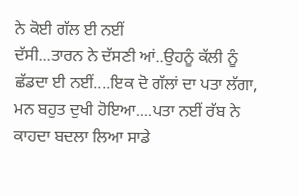ਨੇ ਕੋਈ ਗੱਲ ਈ ਨਈਂ
ਦੱਸੀ...ਤਾਰਨ ਨੇ ਦੱਸਣੀ ਆਂ..ਉਹਨੂੰ ਕੱਲੀ ਨੂੰ
ਛੱਡਦਾ ਈ ਨਈਂ....ਇਕ ਦੋ ਗੱਲਾਂ ਦਾ ਪਤਾ ਲੱਗਾ,
ਮਨ ਬਹੁਤ ਦੁਖੀ ਹੋਇਆ....ਪਤਾ ਨਈਂ ਰੱਬ ਨੇ
ਕਾਹਦਾ ਬਦਲਾ ਲਿਆ ਸਾਡੇ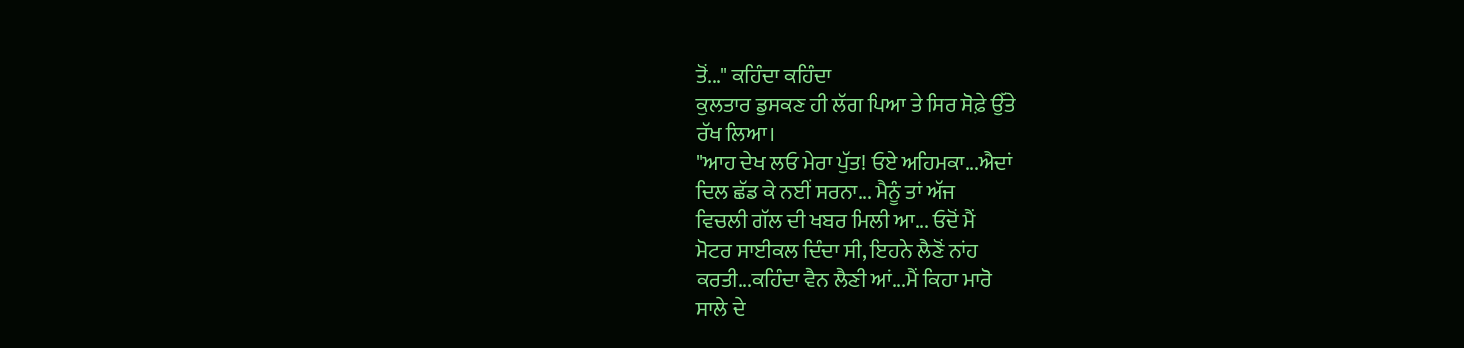ਤੋਂ..." ਕਹਿੰਦਾ ਕਹਿੰਦਾ
ਕੁਲਤਾਰ ਡੁਸਕਣ ਹੀ ਲੱਗ ਪਿਆ ਤੇ ਸਿਰ ਸੋਫ਼ੇ ਉੱਤੇ
ਰੱਖ ਲਿਆ।
"ਆਹ ਦੇਖ ਲਓ ਮੇਰਾ ਪੁੱਤ! ਓਏ ਅਹਿਮਕਾ...ਐਦਾਂ
ਦਿਲ ਛੱਡ ਕੇ ਨਈਂ ਸਰਨਾ... ਮੈਨੂੰ ਤਾਂ ਅੱਜ
ਵਿਚਲੀ ਗੱਲ ਦੀ ਖਬਰ ਮਿਲੀ ਆ... ਓਦੋਂ ਮੈਂ
ਮੋਟਰ ਸਾਈਕਲ ਦਿੰਦਾ ਸੀ, ਇਹਨੇ ਲੈਣੋਂ ਨਾਂਹ
ਕਰਤੀ...ਕਹਿੰਦਾ ਵੈਨ ਲੈਣੀ ਆਂ...ਮੈਂ ਕਿਹਾ ਮਾਰੋ
ਸਾਲੇ ਦੇ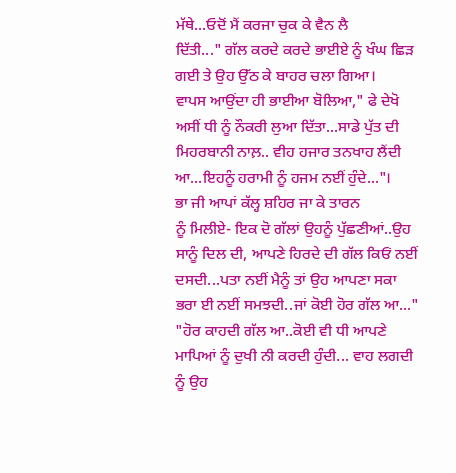ਮੱਥੇ...ਓਦੋਂ ਮੈਂ ਕਰਜਾ ਚੁਕ ਕੇ ਵੈਨ ਲੈ
ਦਿੱਤੀ..." ਗੱਲ ਕਰਦੇ ਕਰਦੇ ਭਾਈਏ ਨੂੰ ਖੰਘ ਛਿੜ
ਗਈ ਤੇ ਉਹ ਉੱਠ ਕੇ ਬਾਹਰ ਚਲਾ ਗਿਆ।
ਵਾਪਸ ਆਉਂਦਾ ਹੀ ਭਾਈਆ ਬੋਲਿਆ," ਫੇ ਦੇਖੋ
ਅਸੀਂ ਧੀ ਨੂੰ ਨੌਕਰੀ ਲੁਆ ਦਿੱਤਾ...ਸਾਡੇ ਪੁੱਤ ਦੀ
ਮਿਹਰਬਾਨੀ ਨਾਲ਼.. ਵੀਹ ਹਜਾਰ ਤਨਖਾਹ ਲੈਂਦੀ
ਆ...ਇਹਨੂੰ ਹਰਾਮੀ ਨੂੰ ਹਜਮ ਨਈਂ ਹੁੰਦੇ..."।
ਭਾ ਜੀ ਆਪਾਂ ਕੱਲ੍ਹ ਸ਼ਹਿਰ ਜਾ ਕੇ ਤਾਰਨ
ਨੂੰ ਮਿਲੀਏ- ਇਕ ਦੋ ਗੱਲਾਂ ਉਹਨੂੰ ਪੁੱਛਣੀਆਂ..ਉਹ
ਸਾਨੂੰ ਦਿਲ ਦੀ, ਆਪਣੇ ਹਿਰਦੇ ਦੀ ਗੱਲ ਕਿਓਂ ਨਈਂ
ਦਸਦੀ...ਪਤਾ ਨਈਂ ਮੈਨੂੰ ਤਾਂ ਉਹ ਆਪਣਾ ਸਕਾ
ਭਰਾ ਈ ਨਈਂ ਸਮਝਦੀ..ਜਾਂ ਕੋਈ ਹੋਰ ਗੱਲ ਆ..."
"ਹੋਰ ਕਾਹਦੀ ਗੱਲ ਆ..ਕੋਈ ਵੀ ਧੀ ਆਪਣੇ
ਮਾਪਿਆਂ ਨੂੰ ਦੁਖੀ ਨੀ ਕਰਦੀ ਹੁੰਦੀ... ਵਾਹ ਲਗਦੀ
ਨੂੰ ਉਹ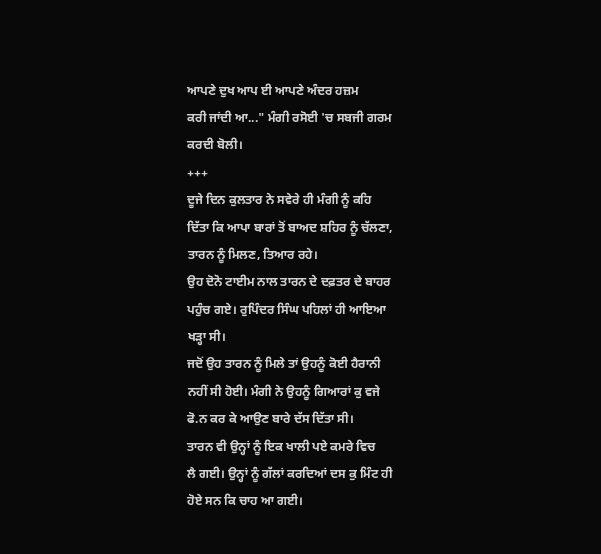ਆਪਣੇ ਦੁਖ ਆਪ ਈ ਆਪਣੇ ਅੰਦਰ ਹਜ਼ਮ
ਕਰੀ ਜਾਂਦੀ ਆ..." ਮੰਗੀ ਰਸੋਈ 'ਚ ਸਬਜੀ ਗਰਮ
ਕਰਦੀ ਬੋਲੀ।
+++
ਦੂਜੇ ਦਿਨ ਕੁਲਤਾਰ ਨੇ ਸਵੇਰੇ ਹੀ ਮੰਗੀ ਨੂੰ ਕਹਿ
ਦਿੱਤਾ ਕਿ ਆਪਾ ਬਾਰਾਂ ਤੋਂ ਬਾਅਦ ਸ਼ਹਿਰ ਨੂੰ ਚੱਲਣਾ,
ਤਾਰਨ ਨੂੰ ਮਿਲਣ, ਤਿਆਰ ਰਹੇ।
ਉਹ ਦੋਨੋ ਟਾਈਮ ਨਾਲ ਤਾਰਨ ਦੇ ਦਫ਼ਤਰ ਦੇ ਬਾਹਰ
ਪਹੁੰਚ ਗਏ। ਰੁਪਿੰਦਰ ਸਿੰਘ ਪਹਿਲਾਂ ਹੀ ਆਇਆ
ਖੜ੍ਹਾ ਸੀ।
ਜਦੋਂ ਉਹ ਤਾਰਨ ਨੂੰ ਮਿਲੇ ਤਾਂ ਉਹਨੂੰ ਕੋਈ ਹੈਰਾਨੀ
ਨਹੀਂ ਸੀ ਹੋਈ। ਮੰਗੀ ਨੇ ਉਹਨੂੰ ਗਿਆਰਾਂ ਕੁ ਵਜੇ
ਫੋ.ਨ ਕਰ ਕੇ ਆਉਣ ਬਾਰੇ ਦੱਸ ਦਿੱਤਾ ਸੀ।
ਤਾਰਨ ਵੀ ਉਨ੍ਹਾਂ ਨੂੰ ਇਕ ਖਾਲੀ ਪਏ ਕਮਰੇ ਵਿਚ
ਲੈ ਗਈ। ਉਨ੍ਹਾਂ ਨੂੰ ਗੱਲਾਂ ਕਰਦਿਆਂ ਦਸ ਕੁ ਮਿੰਟ ਹੀ
ਹੋਏ ਸਨ ਕਿ ਚਾਹ ਆ ਗਈ।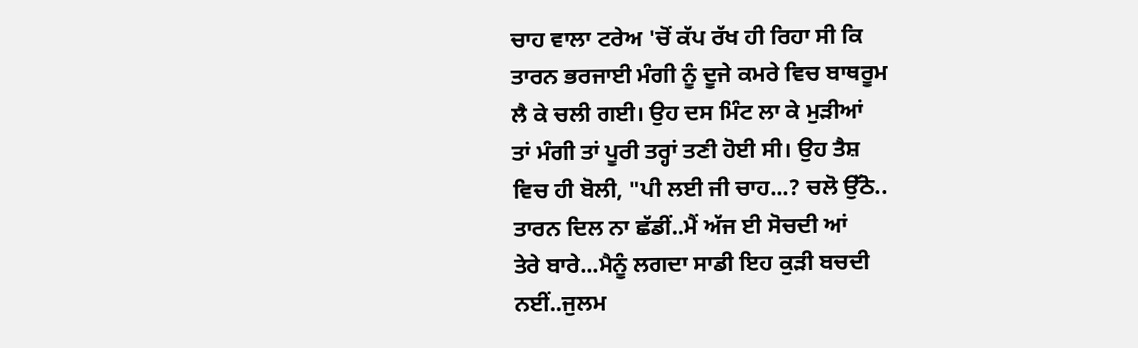ਚਾਹ ਵਾਲਾ ਟਰੇਅ 'ਚੋਂ ਕੱਪ ਰੱਖ ਹੀ ਰਿਹਾ ਸੀ ਕਿ
ਤਾਰਨ ਭਰਜਾਈ ਮੰਗੀ ਨੂੰ ਦੂਜੇ ਕਮਰੇ ਵਿਚ ਬਾਥਰੂਮ
ਲੈ ਕੇ ਚਲੀ ਗਈ। ਉਹ ਦਸ ਮਿੰਟ ਲਾ ਕੇ ਮੁੜੀਆਂ
ਤਾਂ ਮੰਗੀ ਤਾਂ ਪੂਰੀ ਤਰ੍ਹਾਂ ਤਣੀ ਹੋਈ ਸੀ। ਉਹ ਤੈਸ਼
ਵਿਚ ਹੀ ਬੋਲੀ, "ਪੀ ਲਈ ਜੀ ਚਾਹ...? ਚਲੋ ਉੱਠੋ..
ਤਾਰਨ ਦਿਲ ਨਾ ਛੱਡੀਂ..ਮੈਂ ਅੱਜ ਈ ਸੋਚਦੀ ਆਂ
ਤੇਰੇ ਬਾਰੇ...ਮੈਨੂੰ ਲਗਦਾ ਸਾਡੀ ਇਹ ਕੁੜੀ ਬਚਦੀ
ਨਈਂ..ਜੁਲਮ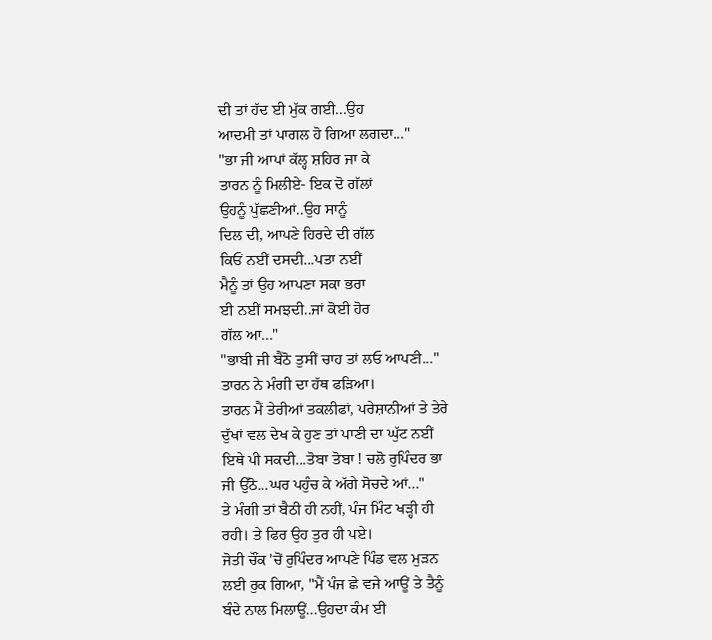ਦੀ ਤਾਂ ਹੱਦ ਈ ਮੁੱਕ ਗਈ...ਉਹ
ਆਦਮੀ ਤਾਂ ਪਾਗਲ ਹੋ ਗਿਆ ਲਗਦਾ..."
"ਭਾ ਜੀ ਆਪਾਂ ਕੱਲ੍ਹ ਸ਼ਹਿਰ ਜਾ ਕੇ
ਤਾਰਨ ਨੂੰ ਮਿਲੀਏ- ਇਕ ਦੋ ਗੱਲਾਂ
ਉਹਨੂੰ ਪੁੱਛਣੀਆਂ..ਉਹ ਸਾਨੂੰ
ਦਿਲ ਦੀ, ਆਪਣੇ ਹਿਰਦੇ ਦੀ ਗੱਲ
ਕਿਓਂ ਨਈਂ ਦਸਦੀ...ਪਤਾ ਨਈਂ
ਮੈਨੂੰ ਤਾਂ ਉਹ ਆਪਣਾ ਸਕਾ ਭਰਾ
ਈ ਨਈਂ ਸਮਝਦੀ..ਜਾਂ ਕੋਈ ਹੋਰ
ਗੱਲ ਆ..."
"ਭਾਬੀ ਜੀ ਬੈਠੋ ਤੁਸੀਂ ਚਾਹ ਤਾਂ ਲਓ ਆਪਣੀ..."
ਤਾਰਨ ਨੇ ਮੰਗੀ ਦਾ ਹੱਥ ਫੜਿਆ।
ਤਾਰਨ ਮੈਂ ਤੇਰੀਆਂ ਤਕਲੀਫਾਂ, ਪਰੇਸ਼ਾਨੀਆਂ ਤੇ ਤੇਰੇ
ਦੁੱਖਾਂ ਵਲ ਦੇਖ ਕੇ ਹੁਣ ਤਾਂ ਪਾਣੀ ਦਾ ਘੁੱਟ ਨਈਂ
ਇਥੇ ਪੀ ਸਕਦੀ...ਤੋਬਾ ਤੋਬਾ ! ਚਲੋ ਰੁਪਿੰਦਰ ਭਾ
ਜੀ ਉੱਠੋ...ਘਰ ਪਹੁੰਚ ਕੇ ਅੱਗੇ ਸੋਚਦੇ ਆਂ..."
ਤੇ ਮੰਗੀ ਤਾਂ ਬੈਠੀ ਹੀ ਨਹੀਂ, ਪੰਜ ਮਿੰਟ ਖੜ੍ਹੀ ਹੀ
ਰਹੀ। ਤੇ ਫਿਰ ਉਹ ਤੁਰ ਹੀ ਪਏ।
ਜੋਤੀ ਚੌਂਕ 'ਚੋਂ ਰੁਪਿੰਦਰ ਆਪਣੇ ਪਿੰਡ ਵਲ ਮੁੜਨ
ਲਈ ਰੁਕ ਗਿਆ, "ਮੈਂ ਪੰਜ ਛੇ ਵਜੇ ਆਊਂ ਤੇ ਤੈਨੂੰ
ਬੰਦੇ ਨਾਲ ਮਿਲਾਊਂ...ਉਹਦਾ ਕੰਮ ਈ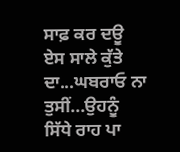ਸਾਫ਼ ਕਰ ਦਊ
ਏਸ ਸਾਲੇ ਕੁੱਤੇ ਦਾ...ਘਬਰਾਓ ਨਾ ਤੁਸੀਂ...ਉਹਨੂੰ
ਸਿੱਧੇ ਰਾਹ ਪਾ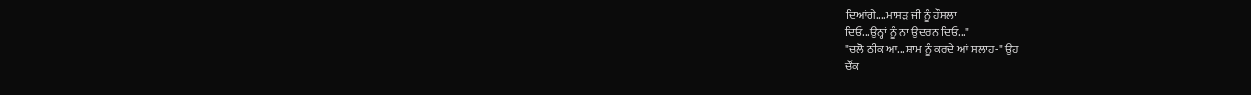ਦਿਆਂਗੇ....ਮਾਸੜ ਜੀ ਨੂੰ ਹੌਸਲਾ
ਦਿਓ...ਉਨ੍ਹਾਂ ਨੂੰ ਨਾ ਉਦਰਨ ਦਿਓ..."
"ਚਲੋ ਠੀਕ ਆ...ਸ਼ਾਮ ਨੂੰ ਕਰਦੇ ਆਂ ਸਲਾਹ-" ਉਹ
ਚੌਂਕ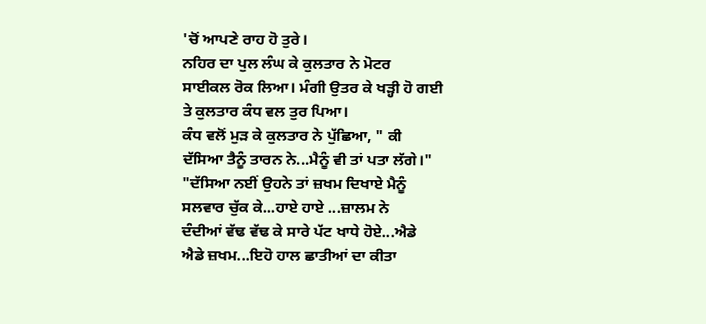'ਚੋਂ ਆਪਣੇ ਰਾਹ ਹੋ ਤੁਰੇ।
ਨਹਿਰ ਦਾ ਪੁਲ ਲੰਘ ਕੇ ਕੁਲਤਾਰ ਨੇ ਮੋਟਰ
ਸਾਈਕਲ ਰੋਕ ਲਿਆ। ਮੰਗੀ ਉਤਰ ਕੇ ਖੜ੍ਹੀ ਹੋ ਗਈ
ਤੇ ਕੁਲਤਾਰ ਕੰਧ ਵਲ ਤੁਰ ਪਿਆ।
ਕੰਧ ਵਲੋਂ ਮੁੜ ਕੇ ਕੁਲਤਾਰ ਨੇ ਪੁੱਛਿਆ, " ਕੀ
ਦੱਸਿਆ ਤੈਨੂੰ ਤਾਰਨ ਨੇ...ਮੈਨੂੰ ਵੀ ਤਾਂ ਪਤਾ ਲੱਗੇ।"
"ਦੱਸਿਆ ਨਈਂ ਉਹਨੇ ਤਾਂ ਜ਼ਖਮ ਦਿਖਾਏ ਮੈਨੂੰ
ਸਲਵਾਰ ਚੁੱਕ ਕੇ...ਹਾਏ ਹਾਏ ...ਜ਼ਾਲਮ ਨੇ
ਦੰਦੀਆਂ ਵੱਢ ਵੱਢ ਕੇ ਸਾਰੇ ਪੱਟ ਖਾਧੇ ਹੋਏ...ਐਡੇ
ਐਡੇ ਜ਼ਖਮ...ਇਹੋ ਹਾਲ ਛਾਤੀਆਂ ਦਾ ਕੀਤਾ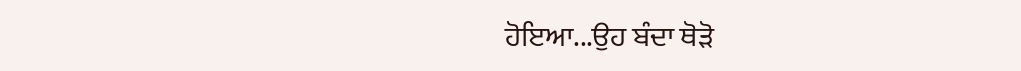ਹੋਇਆ...ਉਹ ਬੰਦਾ ਥੋੜੋ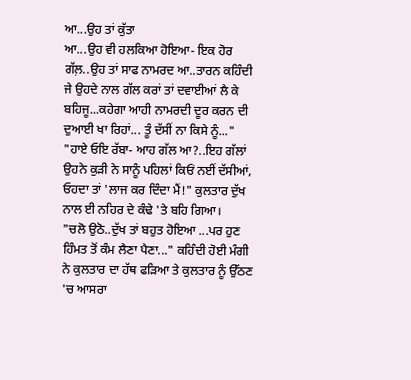ਆ...ਉਹ ਤਾਂ ਕੁੱਤਾ
ਆ...ਉਹ ਵੀ ਹਲਕਿਆ ਹੋਇਆ- ਇਕ ਹੋਰ
ਗੱਲ਼..ਉਹ ਤਾਂ ਸਾਫ ਨਾਮਰਦ ਆ..ਤਾਰਨ ਕਹਿੰਦੀ
ਜੇ ਉਹਦੇ ਨਾਲ ਗੱਲ ਕਰਾਂ ਤਾਂ ਦਵਾਈਆਂ ਲੈ ਕੇ
ਬਹਿਜੂ...ਕਹੇਗਾ ਆਹੀ ਨਾਮਰਦੀ ਦੂਰ ਕਰਨ ਦੀ
ਦੁਆਈ ਖਾ ਰਿਹਾਂ... ਤੂੰ ਦੱਸੀਂ ਨਾ ਕਿਸੇ ਨੂੰ..."
"ਹਾਏ ਓਇ ਰੱਬਾ- ਆਹ ਗੱਲ ਆ?..ਇਹ ਗੱਲਾਂ
ਉਹਨੇ ਕੁੜੀ ਨੇ ਸਾਨੂੰ ਪਹਿਲਾਂ ਕਿਓਂ ਨਈਂ ਦੱਸੀਆਂ,
ਓਹਦਾ ਤਾਂ 'ਲਾਜ ਕਰ ਦਿੰਦਾ ਮੈਂ!" ਕੁਲਤਾਰ ਦੁੱਖ
ਨਾਲ ਈ ਨਹਿਰ ਦੇ ਕੰਢੇ 'ਤੇ ਬਹਿ ਗਿਆ।
"ਚਲੋ ਉਠੋ..ਦੁੱਖ ਤਾਂ ਬਹੁਤ ਹੋਇਆ ...ਪਰ ਹੁਣ
ਹਿੰਮਤ ਤੋਂ ਕੰਮ ਲੈਣਾ ਪੈਣਾ..." ਕਹਿੰਦੀ ਹੋਈ ਮੰਗੀ
ਨੇ ਕੁਲਤਾਰ ਦਾ ਹੱਥ ਫੜਿਆ ਤੇ ਕੁਲਤਾਰ ਨੂੰ ਉੱਠਣ
'ਚ ਆਸਰਾ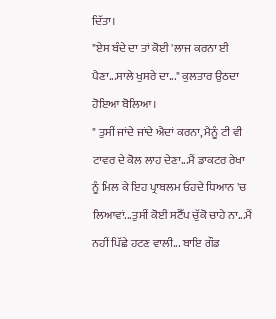ਦਿੱਤਾ।
"ਏਸ ਬੰਦੇ ਦਾ ਤਾਂ ਕੋਈ 'ਲਾਜ ਕਰਨਾ ਈ
ਪੈਣਾ...ਸਾਲੇ ਖੁਸਰੇ ਦਾ..." ਕੁਲਤਾਰ ਉਠਦਾ
ਹੋਇਆ ਬੋਲਿਆ।
" ਤੁਸੀਂ ਜਾਂਦੇ ਜਾਂਦੇ ਐਦਾਂ ਕਰਨਾ, ਮੈਨੂੰ ਟੀ ਵੀ
ਟਾਵਰ ਦੇ ਕੋਲ ਲਾਹ ਦੇਣਾ...ਮੈਂ ਡਾਕਟਰ ਰੇਖਾ
ਨੂੰ ਮਿਲ ਕੇ ਇਹ ਪ੍ਰਾਬਲਮ ਓਹਦੇ ਧਿਆਨ 'ਚ
ਲਿਆਵਾਂ...ਤੁਸੀਂ ਕੋਈ ਸਟੈੱਪ ਚੁੱਕੋ ਚਾਹੇ ਨਾ...ਮੈਂ
ਨਹੀਂ ਪਿੱਛੇ ਹਟਣ ਵਾਲੀ... ਬਾਇ ਗੌਡ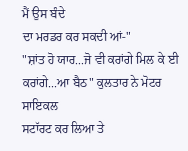ਮੈਂ ਉਸ ਬੰਦੇ
ਦਾ ਮਰਡਰ ਕਰ ਸਕਦੀ ਆਂ-"
"ਸ਼ਾਂਤ ਹੋ ਯਾਰ...ਜੋ ਵੀ ਕਰਾਂਗੇ ਮਿਲ ਕੇ ਈ
ਕਰਾਂਗੇ...ਆ ਬੈਠ" ਕੁਲਤਾਰ ਨੇ ਮੋਟਰ ਸਾਇਕਲ
ਸਟਾੱਰਟ ਕਰ ਲਿਆ ਤੇ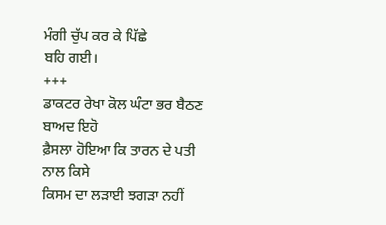ਮੰਗੀ ਚੁੱਪ ਕਰ ਕੇ ਪਿੱਛੇ
ਬਹਿ ਗਈ।
+++
ਡਾਕਟਰ ਰੇਖਾ ਕੋਲ ਘੰਟਾ ਭਰ ਬੈਠਣ ਬਾਅਦ ਇਹੋ
ਫ਼ੈਸਲਾ ਹੋਇਆ ਕਿ ਤਾਰਨ ਦੇ ਪਤੀ ਨਾਲ ਕਿਸੇ
ਕਿਸਮ ਦਾ ਲੜਾਈ ਝਗੜਾ ਨਹੀਂ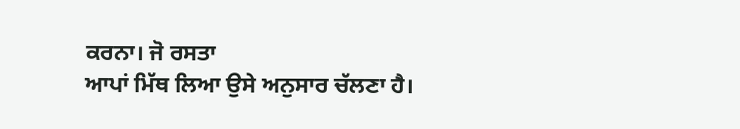ਕਰਨਾ। ਜੋ ਰਸਤਾ
ਆਪਾਂ ਮਿੱਥ ਲਿਆ ਉਸੇ ਅਨੁਸਾਰ ਚੱਲਣਾ ਹੈ।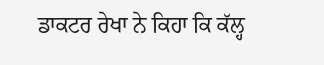ਡਾਕਟਰ ਰੇਖਾ ਨੇ ਕਿਹਾ ਕਿ ਕੱਲ੍ਹ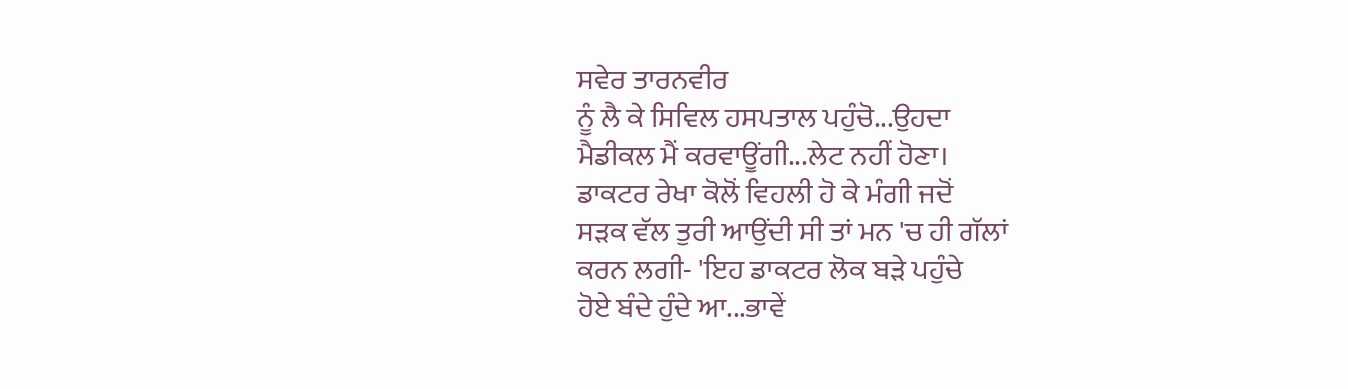ਸਵੇਰ ਤਾਰਨਵੀਰ
ਨੂੰ ਲੈ ਕੇ ਸਿਵਿਲ ਹਸਪਤਾਲ ਪਹੁੰਚੋ...ਉਹਦਾ
ਮੈਡੀਕਲ ਮੈਂ ਕਰਵਾਊਂਗੀ...ਲੇਟ ਨਹੀਂ ਹੋਣਾ।
ਡਾਕਟਰ ਰੇਖਾ ਕੋਲੋਂ ਵਿਹਲੀ ਹੋ ਕੇ ਮੰਗੀ ਜਦੋਂ
ਸੜਕ ਵੱਲ ਤੁਰੀ ਆਉਂਦੀ ਸੀ ਤਾਂ ਮਨ 'ਚ ਹੀ ਗੱਲਾਂ
ਕਰਨ ਲਗੀ- 'ਇਹ ਡਾਕਟਰ ਲੋਕ ਬੜੇ ਪਹੁੰਚੇ
ਹੋਏ ਬੰਦੇ ਹੁੰਦੇ ਆ...ਭਾਵੇਂ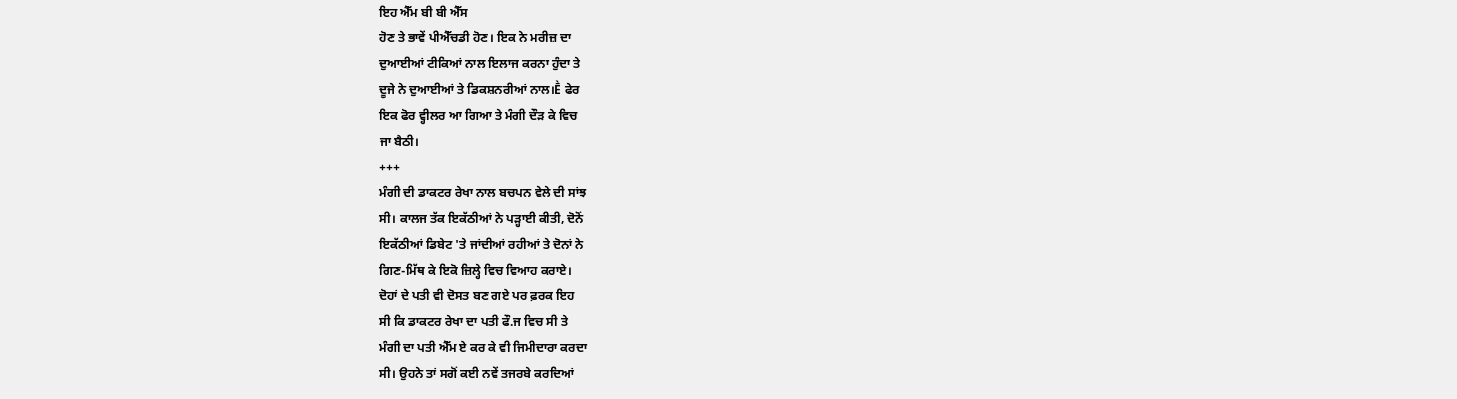ਇਹ ਐੱਮ ਬੀ ਬੀ ਐੱਸ
ਹੋਣ ਤੇ ਭਾਵੇਂ ਪੀਐੱਚਡੀ ਹੋਣ। ਇਕ ਨੇ ਮਰੀਜ਼ ਦਾ
ਦੁਆਈਆਂ ਟੀਕਿਆਂ ਨਾਲ ਇਲਾਜ ਕਰਨਾ ਹੁੰਦਾ ਤੇ
ਦੂਜੇ ਨੇ ਦੁਆਈਆਂ ਤੇ ਡਿਕਸ਼ਨਰੀਆਂ ਨਾਲ।Ḕ ਫੇਰ
ਇਕ ਫੋਰ ਵ੍ਹੀਲਰ ਆ ਗਿਆ ਤੇ ਮੰਗੀ ਦੌੜ ਕੇ ਵਿਚ
ਜਾ ਬੈਠੀ।
+++
ਮੰਗੀ ਦੀ ਡਾਕਟਰ ਰੇਖਾ ਨਾਲ ਬਚਪਨ ਵੇਲੇ ਦੀ ਸਾਂਝ
ਸੀ। ਕਾਲਜ ਤੱਕ ਇਕੱਠੀਆਂ ਨੇ ਪੜ੍ਹਾਈ ਕੀਤੀ, ਦੋਨੋਂ
ਇਕੱਠੀਆਂ ਡਿਬੇਟ 'ਤੇ ਜਾਂਦੀਆਂ ਰਹੀਆਂ ਤੇ ਦੋਨਾਂ ਨੇ
ਗਿਣ-ਮਿੱਥ ਕੇ ਇਕੋ ਜ਼ਿਲ੍ਹੇ ਵਿਚ ਵਿਆਹ ਕਰਾਏ।
ਦੋਹਾਂ ਦੇ ਪਤੀ ਵੀ ਦੋਸਤ ਬਣ ਗਏ ਪਰ ਫ਼ਰਕ ਇਹ
ਸੀ ਕਿ ਡਾਕਟਰ ਰੇਖਾ ਦਾ ਪਤੀ ਫੌ.ਜ ਵਿਚ ਸੀ ਤੇ
ਮੰਗੀ ਦਾ ਪਤੀ ਐੱਮ ਏ ਕਰ ਕੇ ਵੀ ਜਿਮੀਦਾਰਾ ਕਰਦਾ
ਸੀ। ਉਹਨੇ ਤਾਂ ਸਗੋਂ ਕਈ ਨਵੇਂ ਤਜਰਬੇ ਕਰਦਿਆਂ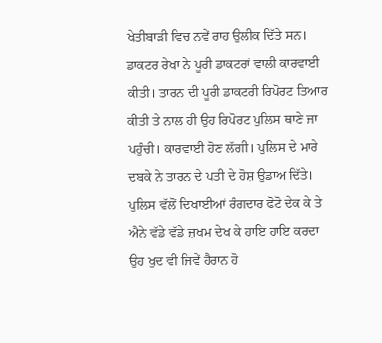ਖੇਤੀਬਾੜੀ ਵਿਚ ਨਵੇਂ ਰਾਹ ਉਲੀਕ ਦਿੱਤੇ ਸਨ।
ਡਾਕਟਰ ਰੇਖਾ ਨੇ ਪੂਰੀ ਡਾਕਟਰਾਂ ਵਾਲੀ ਕਾਰਵਾਈ
ਕੀਤੀ। ਤਾਰਨ ਦੀ ਪੂਰੀ ਡਾਕਟਰੀ ਰਿਪੋਰਟ ਤਿਆਰ
ਕੀਤੀ ਤੇ ਨਾਲ ਹੀ ਉਹ ਰਿਪੋਰਟ ਪੁਲਿਸ ਥਾਣੇ ਜਾ
ਪਹੁੰਚੀ। ਕਾਰਵਾਈ ਹੋਣ ਲੱਗੀ। ਪੁਲਿਸ ਦੇ ਮਾਰੇ
ਦਬਕੇ ਨੇ ਤਾਰਨ ਦੇ ਪਤੀ ਦੇ ਹੋਸ਼ ਉਡਾਅ ਦਿੱਤੇ।
ਪੁਲਿਸ ਵੱਲੋਂ ਦਿਖਾਈਆਂ ਰੰਗਦਾਰ ਫੋਟੋ ਦੇਕ ਕੇ ਤੇ
ਐਨੇ ਵੱਡੇ ਵੱਡੇ ਜ਼ਖਮ ਦੇਖ ਕੇ ਹਾਇ ਹਾਇ ਕਰਦਾ
ਉਹ ਖੁਦ ਵੀ ਜਿਵੇਂ ਹੈਰਾਨ ਹੋ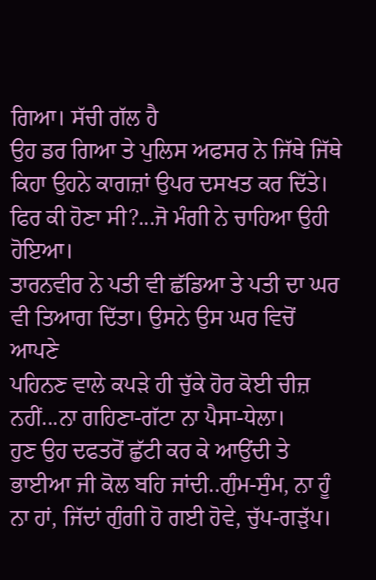ਗਿਆ। ਸੱਚੀ ਗੱਲ ਹੈ
ਉਹ ਡਰ ਗਿਆ ਤੇ ਪੁਲਿਸ ਅਫਸਰ ਨੇ ਜਿੱਥੇ ਜਿੱਥੇ
ਕਿਹਾ ਉਹਨੇ ਕਾਗਜ਼ਾਂ ਉਪਰ ਦਸਖਤ ਕਰ ਦਿੱਤੇ।
ਫਿਰ ਕੀ ਹੋਣਾ ਸੀ?...ਜੋ ਮੰਗੀ ਨੇ ਚਾਹਿਆ ਉਹੀ
ਹੋਇਆ।
ਤਾਰਨਵੀਰ ਨੇ ਪਤੀ ਵੀ ਛੱਡਿਆ ਤੇ ਪਤੀ ਦਾ ਘਰ
ਵੀ ਤਿਆਗ ਦਿੱਤਾ। ਉਸਨੇ ਉਸ ਘਰ ਵਿਚੋਂ ਆਪਣੇ
ਪਹਿਨਣ ਵਾਲੇ ਕਪੜੇ ਹੀ ਚੁੱਕੇ ਹੋਰ ਕੋਈ ਚੀਜ਼
ਨਹੀਂ...ਨਾ ਗਹਿਣਾ-ਗੱਟਾ ਨਾ ਪੈਸਾ-ਧੇਲਾ।
ਹੁਣ ਉਹ ਦਫਤਰੋਂ ਛੁੱਟੀ ਕਰ ਕੇ ਆਉਂਦੀ ਤੇ
ਭਾਈਆ ਜੀ ਕੋਲ ਬਹਿ ਜਾਂਦੀ..ਗੁੰਮ-ਸੁੰਮ, ਨਾ ਹੂੰ
ਨਾ ਹਾਂ, ਜਿੱਦਾਂ ਗੁੰਗੀ ਹੋ ਗਈ ਹੋਵੇ, ਚੁੱਪ-ਗੜੁੱਪ।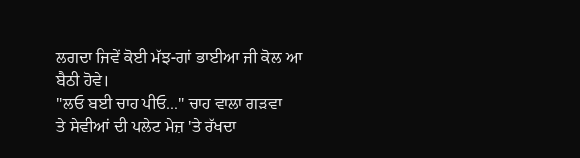ਲਗਦਾ ਜਿਵੇਂ ਕੋਈ ਮੱਝ-ਗਾਂ ਭਾਈਆ ਜੀ ਕੋਲ ਆ
ਬੈਠੀ ਹੋਵੇ।
"ਲਓ ਬਈ ਚਾਹ ਪੀਓ..." ਚਾਹ ਵਾਲਾ ਗੜਵਾ
ਤੇ ਸੇਵੀਆਂ ਦੀ ਪਲੇਟ ਮੇਜ਼ 'ਤੇ ਰੱਖਦਾ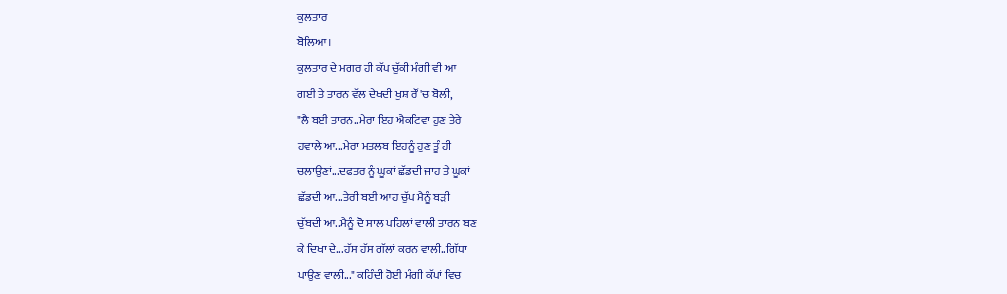ਕੁਲਤਾਰ
ਬੋਲਿਆ।
ਕੁਲਤਾਰ ਦੇ ਮਗਰ ਹੀ ਕੱਪ ਚੁੱਕੀ ਮੰਗੀ ਵੀ ਆ
ਗਈ ਤੇ ਤਾਰਨ ਵੱਲ ਦੇਖਦੀ ਖੁਸ਼ ਰੌਂ 'ਚ ਬੋਲੀ,
"ਲੈ ਬਈ ਤਾਰਨ..ਮੇਰਾ ਇਹ ਐਕਟਿਵਾ ਹੁਣ ਤੇਰੇ
ਹਵਾਲੇ ਆ...ਮੇਰਾ ਮਤਲਬ ਇਹਨੂੰ ਹੁਣ ਤੂੰ ਹੀ
ਚਲਾਉਣਾਂ...ਦਫਤਰ ਨੂੰ ਘੂਕਾਂ ਛੱਡਦੀ ਜਾਹ ਤੇ ਘੂਕਾਂ
ਛੱਡਦੀ ਆ...ਤੇਰੀ ਬਈ ਆਹ ਚੁੱਪ ਮੈਨੂੰ ਬੜੀ
ਚੁੱਬਦੀ ਆ..ਮੈਨੂੰ ਦੋ ਸਾਲ ਪਹਿਲਾਂ ਵਾਲੀ ਤਾਰਨ ਬਣ
ਕੇ ਦਿਖਾ ਦੇ...ਹੱਸ ਹੱਸ ਗੱਲਾਂ ਕਰਨ ਵਾਲੀ..ਗਿੱਧਾ
ਪਾਉਣ ਵਾਲੀ..." ਕਹਿੰਦੀ ਹੋਈ ਮੰਗੀ ਕੱਪਾਂ ਵਿਚ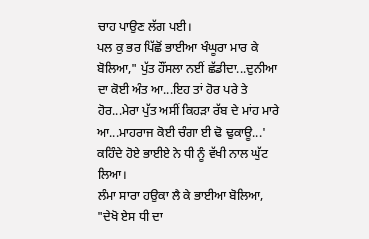ਚਾਹ ਪਾਉਣ ਲੱਗ ਪਈ।
ਪਲ ਕੁ ਭਰ ਪਿੱਛੋਂ ਭਾਈਆ ਖੰਘੂਰਾ ਮਾਰ ਕੇ
ਬੋਲਿਆ," ਪੁੱਤ ਹੌਂਸਲਾ ਨਈਂ ਛੱਡੀਦਾ...ਦੁਨੀਆ
ਦਾ ਕੋਈ ਅੰਤ ਆ...ਇਹ ਤਾਂ ਹੋਰ ਪਰੇ ਤੇ
ਹੋਰ...ਮੇਰਾ ਪੁੱਤ ਅਸੀਂ ਕਿਹੜਾ ਰੱਬ ਦੇ ਮਾਂਹ ਮਾਰੇ
ਆ...ਮਾਹਰਾਜ ਕੋਈ ਚੰਗਾ ਈ ਢੋ ਢੁਕਾਊ...'
ਕਹਿੰਦੇ ਹੋਏ ਭਾਈਏ ਨੇ ਧੀ ਨੂੰ ਵੱਖੀ ਨਾਲ ਘੁੱਟ
ਲਿਆ।
ਲੰਮਾ ਸਾਰਾ ਹਉਕਾ ਲੈ ਕੇ ਭਾਈਆ ਬੋਲਿਆ,
"ਦੇਖੋ ਏਸ ਧੀ ਦਾ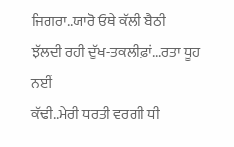ਜਿਗਰਾ..ਯਾਰੋ ਓਥੇ ਕੱਲੀ ਬੈਠੀ
ਝੱਲਦੀ ਰਹੀ ਦੁੱਖ-ਤਕਲੀਫ਼ਾਂ...ਰਤਾ ਧੂਹ ਨਈਂ
ਕੱਢੀ..ਮੇਰੀ ਧਰਤੀ ਵਰਗੀ ਧੀ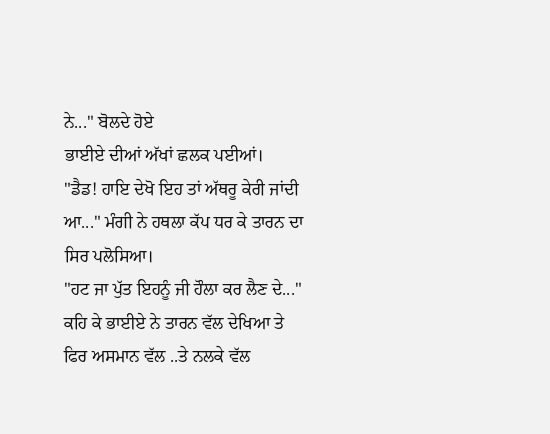ਨੇ..." ਬੋਲਦੇ ਹੋਏ
ਭਾਈਏ ਦੀਆਂ ਅੱਖਾਂ ਛਲਕ ਪਈਆਂ।
"ਡੈਡ! ਹਾਇ ਦੇਖੋ ਇਹ ਤਾਂ ਅੱਥਰੂ ਕੇਰੀ ਜਾਂਦੀ
ਆ..." ਮੰਗੀ ਨੇ ਹਥਲਾ ਕੱਪ ਧਰ ਕੇ ਤਾਰਨ ਦਾ
ਸਿਰ ਪਲੋਸਿਆ।
"ਹਟ ਜਾ ਪੁੱਤ ਇਹਨੂੰ ਜੀ ਹੌਲਾ ਕਰ ਲੈਣ ਦੇ..."
ਕਹਿ ਕੇ ਭਾਈਏ ਨੇ ਤਾਰਨ ਵੱਲ ਦੇਖਿਆ ਤੇ
ਫਿਰ ਅਸਮਾਨ ਵੱਲ ..ਤੇ ਨਲਕੇ ਵੱਲ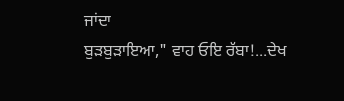ਜਾਂਦਾ
ਬੁੜਬੁੜਾਇਆ," ਵਾਹ ਓਇ ਰੱਬਾ!...ਦੇਖ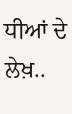ਧੀਆਂ ਦੇ
ਲੇਖ਼..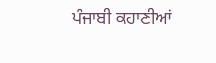ਪੰਜਾਬੀ ਕਹਾਣੀਆਂ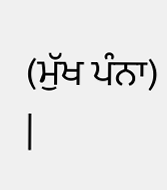(ਮੁੱਖ ਪੰਨਾ) |